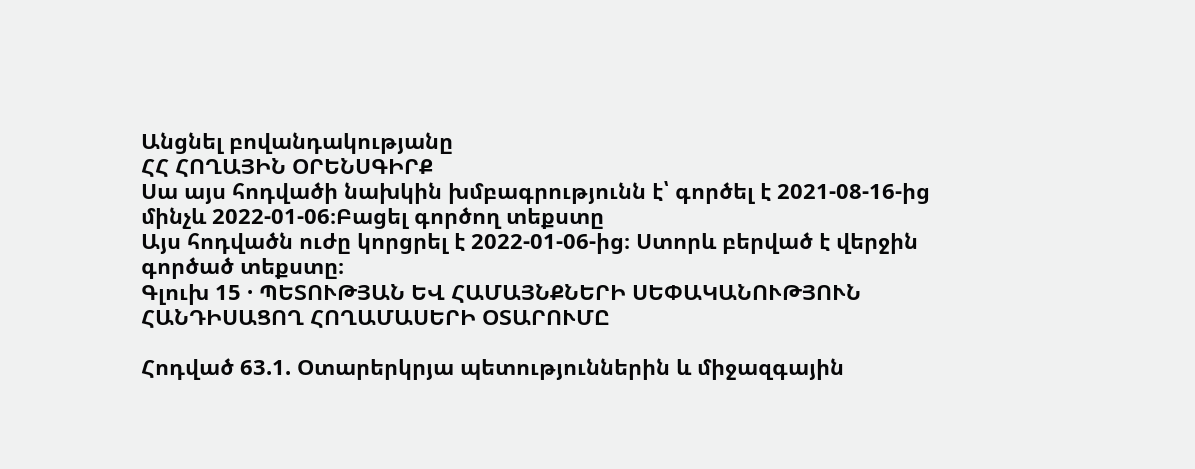Անցնել բովանդակությանը
ՀՀ ՀՈՂԱՅԻՆ ՕՐԵՆՍԳԻՐՔ
Սա այս հոդվածի նախկին խմբագրությունն է՝ գործել է 2021-08-16-ից մինչև 2022-01-06։Բացել գործող տեքստը
Այս հոդվածն ուժը կորցրել է 2022-01-06-ից։ Ստորև բերված է վերջին գործած տեքստը։
Գլուխ 15 · ՊԵՏՈՒԹՅԱՆ ԵՎ ՀԱՄԱՅՆՔՆԵՐԻ ՍԵՓԱԿԱՆՈՒԹՅՈՒՆ ՀԱՆԴԻՍԱՑՈՂ ՀՈՂԱՄԱՍԵՐԻ ՕՏԱՐՈՒՄԸ

Հոդված 63.1. Օտարերկրյա պետություններին և միջազգային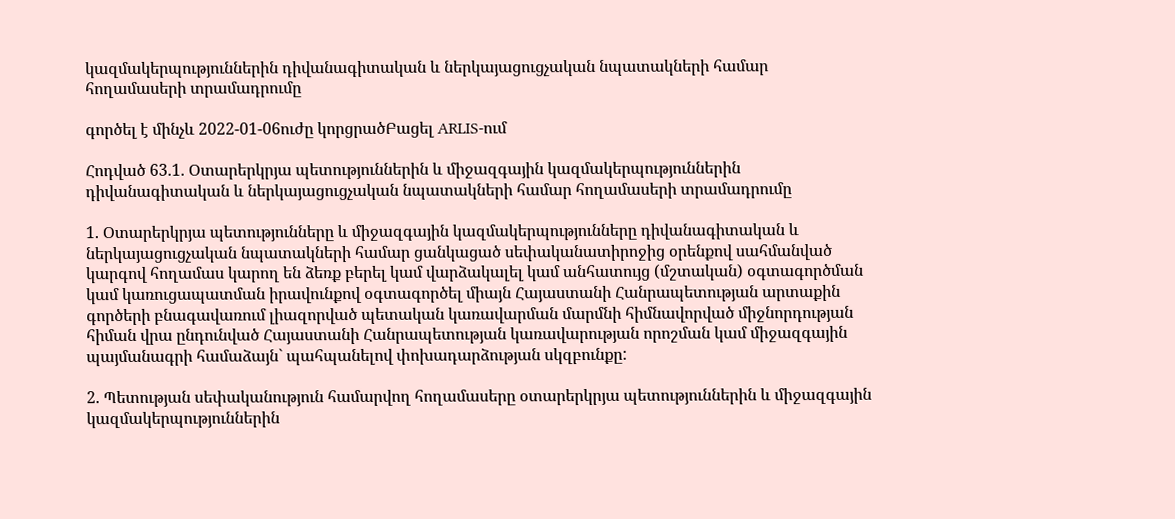կազմակերպություններին դիվանագիտական և ներկայացուցչական նպատակների համար հողամասերի տրամադրումը

գործել է մինչև 2022-01-06ուժը կորցրածԲացել ARLIS-ում

Հոդված 63.1. Օտարերկրյա պետություններին և միջազգային կազմակերպություններին դիվանագիտական և ներկայացուցչական նպատակների համար հողամասերի տրամադրումը

1. Օտարերկրյա պետությունները և միջազգային կազմակերպությունները դիվանագիտական և ներկայացուցչական նպատակների համար ցանկացած սեփականատիրոջից օրենքով սահմանված կարգով հողամաս կարող են ձեռք բերել կամ վարձակալել կամ անհատույց (մշտական) օգտագործման կամ կառուցապատման իրավունքով օգտագործել միայն Հայաստանի Հանրապետության արտաքին գործերի բնագավառում լիազորված պետական կառավարման մարմնի հիմնավորված միջնորդության հիման վրա ընդունված Հայաստանի Հանրապետության կառավարության որոշման կամ միջազգային պայմանագրի համաձայն` պահպանելով փոխադարձության սկզբունքը:

2. Պետության սեփականություն համարվող հողամասերը օտարերկրյա պետություններին և միջազգային կազմակերպություններին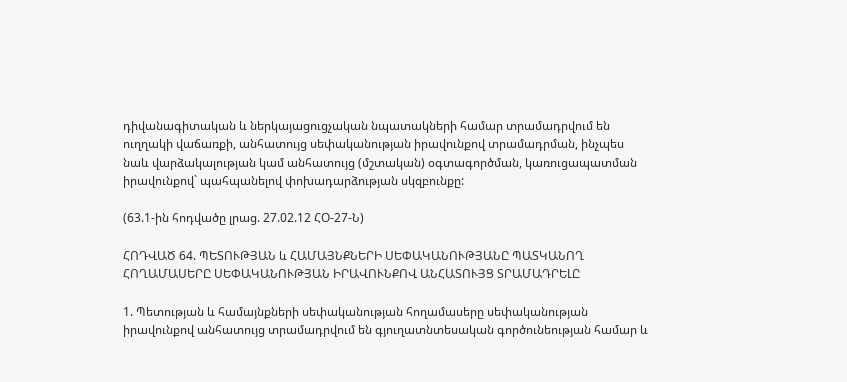դիվանագիտական և ներկայացուցչական նպատակների համար տրամադրվում են ուղղակի վաճառքի, անհատույց սեփականության իրավունքով տրամադրման, ինչպես նաև վարձակալության կամ անհատույց (մշտական) օգտագործման, կառուցապատման իրավունքով` պահպանելով փոխադարձության սկզբունքը:

(63.1-ին հոդվածը լրաց. 27.02.12 ՀՕ-27-Ն)

ՀՈԴՎԱԾ 64. ՊԵՏՈՒԹՅԱՆ և ՀԱՄԱՅՆՔՆԵՐԻ ՍԵՓԱԿԱՆՈՒԹՅԱՆԸ ՊԱՏԿԱՆՈՂ ՀՈՂԱՄԱՍԵՐԸ ՍԵՓԱԿԱՆՈՒԹՅԱՆ ԻՐԱՎՈՒՆՔՈՎ ԱՆՀԱՏՈՒՅՑ ՏՐԱՄԱԴՐԵԼԸ

1. Պետության և համայնքների սեփականության հողամասերը սեփականության իրավունքով անհատույց տրամադրվում են գյուղատնտեսական գործունեության համար և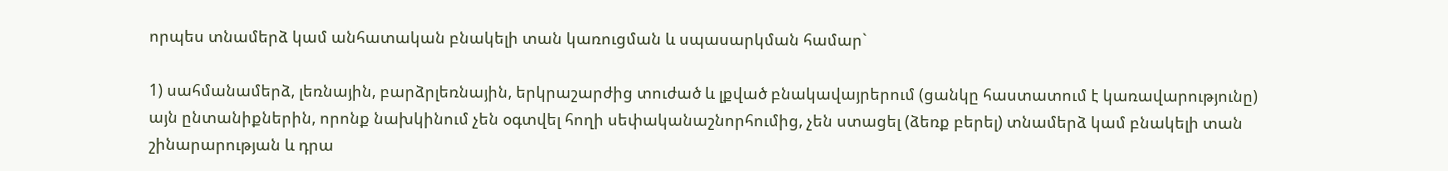որպես տնամերձ կամ անհատական բնակելի տան կառուցման և սպասարկման համար`

1) սահմանամերձ, լեռնային, բարձրլեռնային, երկրաշարժից տուժած և լքված բնակավայրերում (ցանկը հաստատում է կառավարությունը) այն ընտանիքներին, որոնք նախկինում չեն օգտվել հողի սեփականաշնորհումից, չեն ստացել (ձեռք բերել) տնամերձ կամ բնակելի տան շինարարության և դրա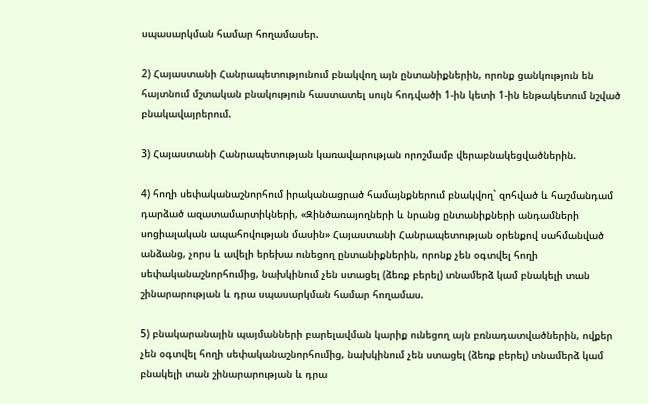սպասարկման համար հողամասեր.

2) Հայաստանի Հանրապետությունում բնակվող այն ընտանիքներին, որոնք ցանկություն են հայտնում մշտական բնակություն հաստատել սույն հոդվածի 1-ին կետի 1-ին ենթակետում նշված բնակավայրերում.

3) Հայաստանի Հանրապետության կառավարության որոշմամբ վերաբնակեցվածներին.

4) հողի սեփականաշնորհում իրականացրած համայնքներում բնակվող` զոհված և հաշմանդամ դարձած ազատամարտիկների, «Զինծառայողների և նրանց ընտանիքների անդամների սոցիալական ապահովության մասին» Հայաստանի Հանրապետության օրենքով սահմանված անձանց, չորս և ավելի երեխա ունեցող ընտանիքներին, որոնք չեն օգտվել հողի սեփականաշնորհումից, նախկինում չեն ստացել (ձեռք բերել) տնամերձ կամ բնակելի տան շինարարության և դրա սպասարկման համար հողամաս.

5) բնակարանային պայմանների բարելավման կարիք ունեցող այն բռնադատվածներին, ովքեր չեն օգտվել հողի սեփականաշնորհումից, նախկինում չեն ստացել (ձեռք բերել) տնամերձ կամ բնակելի տան շինարարության և դրա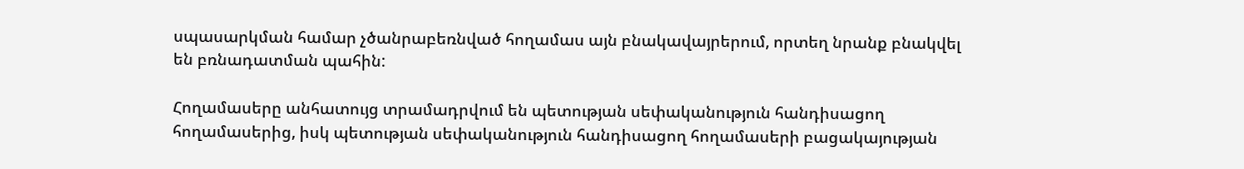սպասարկման համար չծանրաբեռնված հողամաս այն բնակավայրերում, որտեղ նրանք բնակվել են բռնադատման պահին:

Հողամասերը անհատույց տրամադրվում են պետության սեփականություն հանդիսացող հողամասերից, իսկ պետության սեփականություն հանդիսացող հողամասերի բացակայության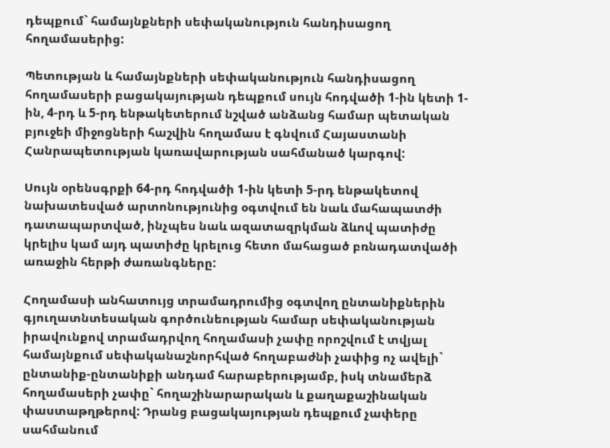դեպքում` համայնքների սեփականություն հանդիսացող հողամասերից:

Պետության և համայնքների սեփականություն հանդիսացող հողամասերի բացակայության դեպքում սույն հոդվածի 1-ին կետի 1-ին, 4-րդ և 5-րդ ենթակետերում նշված անձանց համար պետական բյուջեի միջոցների հաշվին հողամաս է գնվում Հայաստանի Հանրապետության կառավարության սահմանած կարգով:

Սույն օրենսգրքի 64-րդ հոդվածի 1-ին կետի 5-րդ ենթակետով նախատեսված արտոնությունից օգտվում են նաև մահապատժի դատապարտված, ինչպես նաև ազատազրկման ձևով պատիժը կրելիս կամ այդ պատիժը կրելուց հետո մահացած բռնադատվածի առաջին հերթի ժառանգները:

Հողամասի անհատույց տրամադրումից օգտվող ընտանիքներին գյուղատնտեսական գործունեության համար սեփականության իրավունքով տրամադրվող հողամասի չափը որոշվում է տվյալ համայնքում սեփականաշնորհված հողաբաժնի չափից ոչ ավելի` ընտանիք-ընտանիքի անդամ հարաբերությամբ, իսկ տնամերձ հողամասերի չափը` հողաշինարարական և քաղաքաշինական փաստաթղթերով: Դրանց բացակայության դեպքում չափերը սահմանում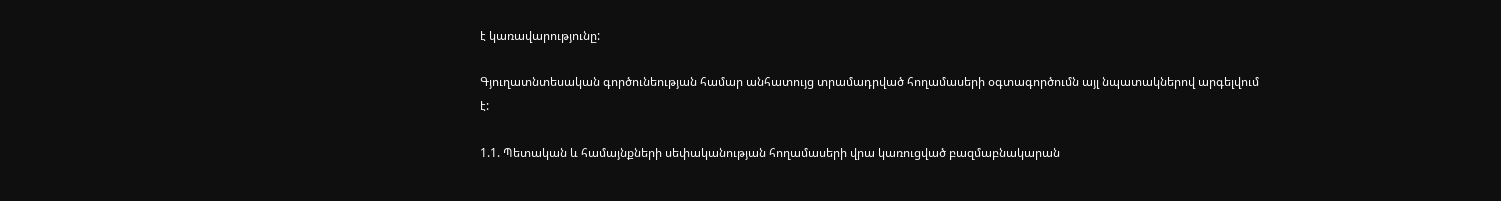է կառավարությունը:

Գյուղատնտեսական գործունեության համար անհատույց տրամադրված հողամասերի օգտագործումն այլ նպատակներով արգելվում է:

1.1. Պետական և համայնքների սեփականության հողամասերի վրա կառուցված բազմաբնակարան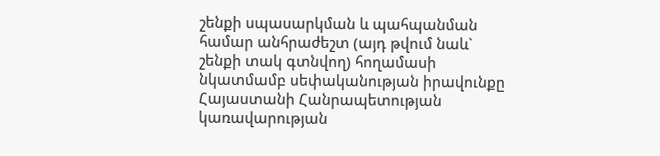շենքի սպասարկման և պահպանման համար անհրաժեշտ (այդ թվում նաև` շենքի տակ գտնվող) հողամասի նկատմամբ սեփականության իրավունքը Հայաստանի Հանրապետության կառավարության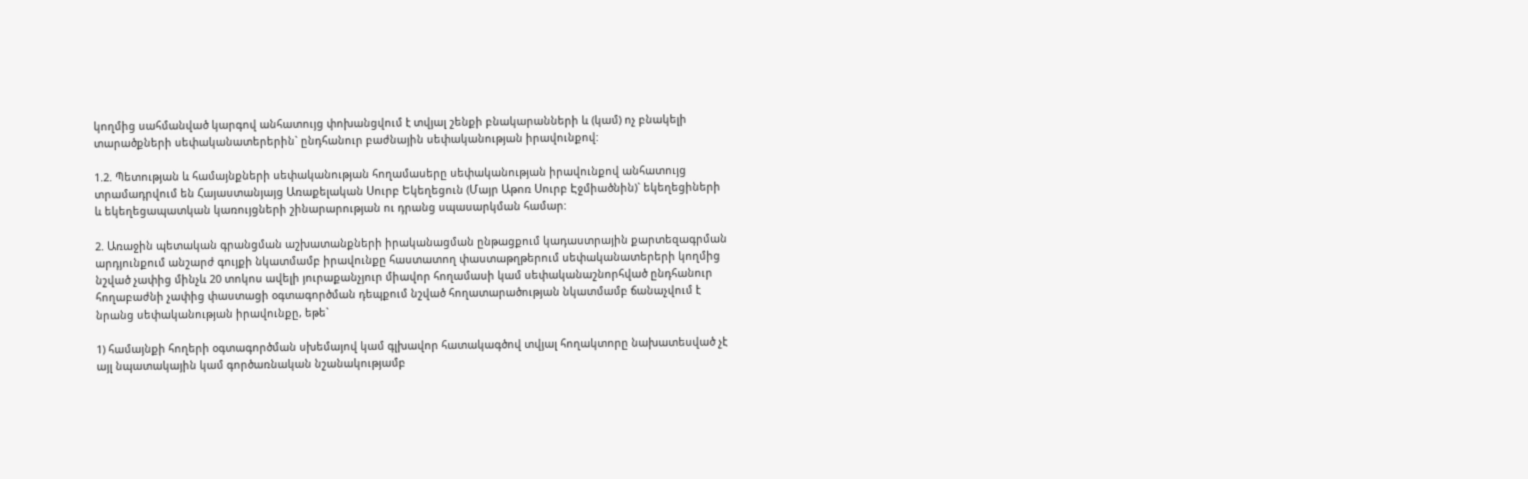կողմից սահմանված կարգով անհատույց փոխանցվում է տվյալ շենքի բնակարանների և (կամ) ոչ բնակելի տարածքների սեփականատերերին` ընդհանուր բաժնային սեփականության իրավունքով:

1.2. Պետության և համայնքների սեփականության հողամասերը սեփականության իրավունքով անհատույց տրամադրվում են Հայաստանյայց Առաքելական Սուրբ Եկեղեցուն (Մայր Աթոռ Սուրբ Էջմիածնին)` եկեղեցիների և եկեղեցապատկան կառույցների շինարարության ու դրանց սպասարկման համար:

2. Առաջին պետական գրանցման աշխատանքների իրականացման ընթացքում կադաստրային քարտեզագրման արդյունքում անշարժ գույքի նկատմամբ իրավունքը հաստատող փաստաթղթերում սեփականատերերի կողմից նշված չափից մինչև 20 տոկոս ավելի յուրաքանչյուր միավոր հողամասի կամ սեփականաշնորհված ընդհանուր հողաբաժնի չափից փաստացի օգտագործման դեպքում նշված հողատարածության նկատմամբ ճանաչվում է նրանց սեփականության իրավունքը, եթե`

1) համայնքի հողերի օգտագործման սխեմայով կամ գլխավոր հատակագծով տվյալ հողակտորը նախատեսված չէ այլ նպատակային կամ գործառնական նշանակությամբ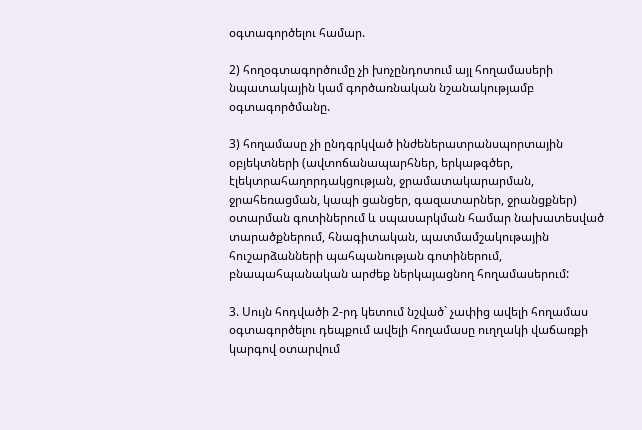օգտագործելու համար.

2) հողօգտագործումը չի խոչընդոտում այլ հողամասերի նպատակային կամ գործառնական նշանակությամբ օգտագործմանը.

3) հողամասը չի ընդգրկված ինժեներատրանսպորտային օբյեկտների (ավտոճանապարհներ, երկաթգծեր, էլեկտրահաղորդակցության, ջրամատակարարման, ջրահեռացման, կապի ցանցեր, գազատարներ, ջրանցքներ) օտարման գոտիներում և սպասարկման համար նախատեսված տարածքներում, հնագիտական, պատմամշակութային հուշարձանների պահպանության գոտիներում, բնապահպանական արժեք ներկայացնող հողամասերում:

3. Սույն հոդվածի 2-րդ կետում նշված` չափից ավելի հողամաս օգտագործելու դեպքում ավելի հողամասը ուղղակի վաճառքի կարգով օտարվում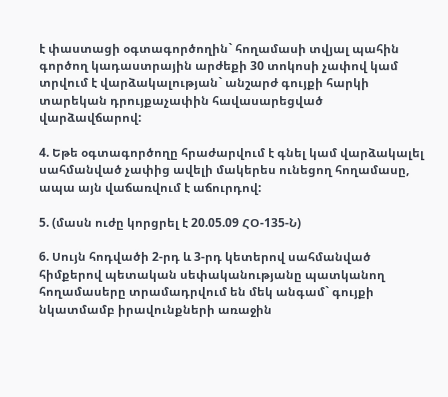է փաստացի օգտագործողին` հողամասի տվյալ պահին գործող կադաստրային արժեքի 30 տոկոսի չափով կամ տրվում է վարձակալության` անշարժ գույքի հարկի տարեկան դրույքաչափին հավասարեցված վարձավճարով:

4. Եթե օգտագործողը հրաժարվում է գնել կամ վարձակալել սահմանված չափից ավելի մակերես ունեցող հողամասը, ապա այն վաճառվում է աճուրդով:

5. (մասն ուժը կորցրել է 20.05.09 ՀՕ-135-Ն)

6. Սույն հոդվածի 2-րդ և 3-րդ կետերով սահմանված հիմքերով պետական սեփականությանը պատկանող հողամասերը տրամադրվում են մեկ անգամ` գույքի նկատմամբ իրավունքների առաջին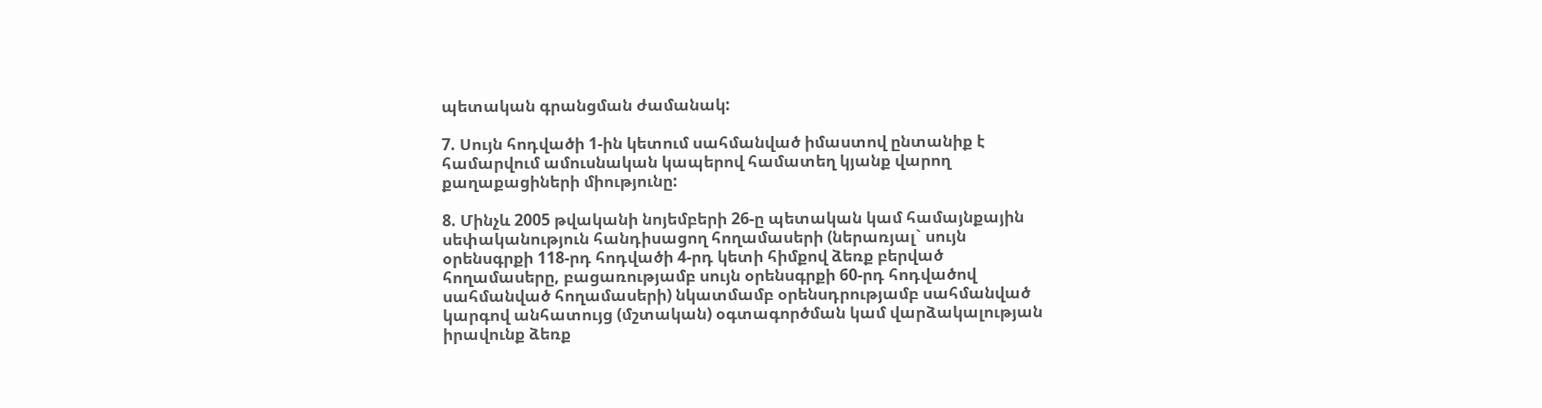պետական գրանցման ժամանակ:

7. Սույն հոդվածի 1-ին կետում սահմանված իմաստով ընտանիք է համարվում ամուսնական կապերով համատեղ կյանք վարող քաղաքացիների միությունը:

8. Մինչև 2005 թվականի նոյեմբերի 26-ը պետական կամ համայնքային սեփականություն հանդիսացող հողամասերի (ներառյալ` սույն օրենսգրքի 118-րդ հոդվածի 4-րդ կետի հիմքով ձեռք բերված հողամասերը, բացառությամբ սույն օրենսգրքի 60-րդ հոդվածով սահմանված հողամասերի) նկատմամբ օրենսդրությամբ սահմանված կարգով անհատույց (մշտական) օգտագործման կամ վարձակալության իրավունք ձեռք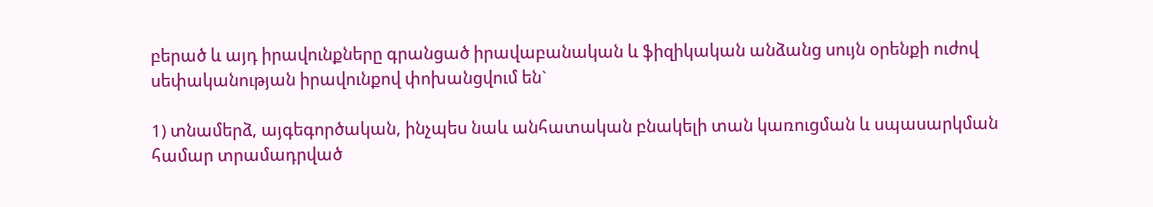բերած և այդ իրավունքները գրանցած իրավաբանական և ֆիզիկական անձանց սույն օրենքի ուժով սեփականության իրավունքով փոխանցվում են`

1) տնամերձ, այգեգործական, ինչպես նաև անհատական բնակելի տան կառուցման և սպասարկման համար տրամադրված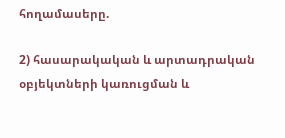հողամասերը.

2) հասարակական և արտադրական օբյեկտների կառուցման և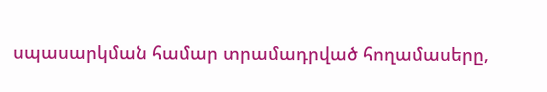սպասարկման համար տրամադրված հողամասերը,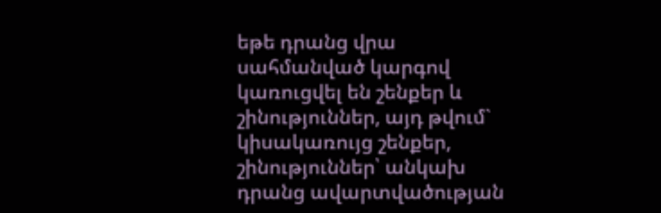եթե դրանց վրա սահմանված կարգով կառուցվել են շենքեր և շինություններ, այդ թվում` կիսակառույց շենքեր, շինություններ՝ անկախ դրանց ավարտվածության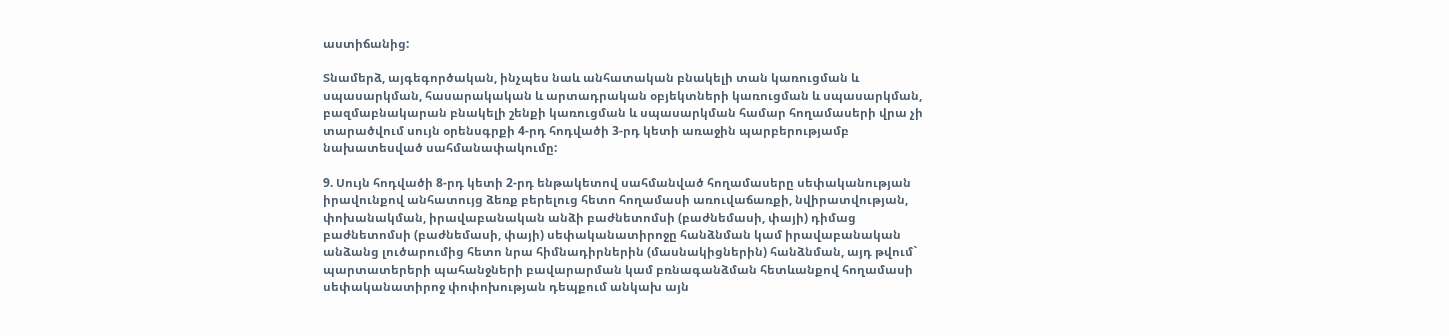աստիճանից:

Տնամերձ, այգեգործական, ինչպես նաև անհատական բնակելի տան կառուցման և սպասարկման, հասարակական և արտադրական օբյեկտների կառուցման և սպասարկման, բազմաբնակարան բնակելի շենքի կառուցման և սպասարկման համար հողամասերի վրա չի տարածվում սույն օրենսգրքի 4-րդ հոդվածի 3-րդ կետի առաջին պարբերությամբ նախատեսված սահմանափակումը:

9. Սույն հոդվածի 8-րդ կետի 2-րդ ենթակետով սահմանված հողամասերը սեփականության իրավունքով անհատույց ձեռք բերելուց հետո հողամասի առուվաճառքի, նվիրատվության, փոխանակման, իրավաբանական անձի բաժնետոմսի (բաժնեմասի, փայի) դիմաց բաժնետոմսի (բաժնեմասի, փայի) սեփականատիրոջը հանձնման կամ իրավաբանական անձանց լուծարումից հետո նրա հիմնադիրներին (մասնակիցներին) հանձնման, այդ թվում` պարտատերերի պահանջների բավարարման կամ բռնագանձման հետևանքով հողամասի սեփականատիրոջ փոփոխության դեպքում անկախ այն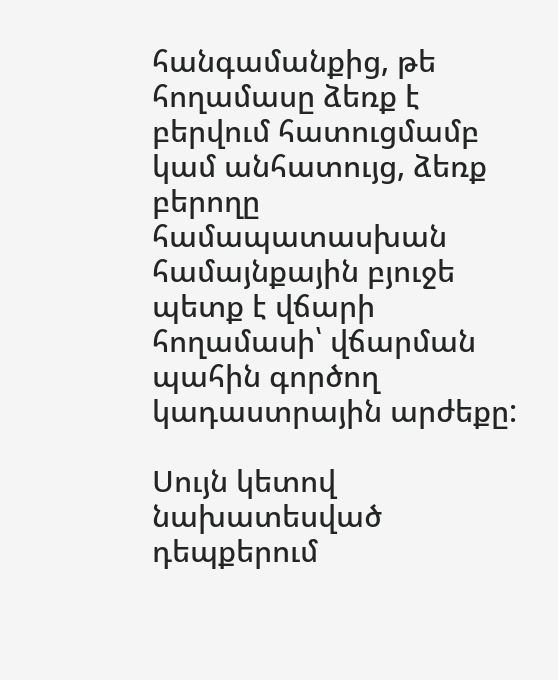հանգամանքից, թե հողամասը ձեռք է բերվում հատուցմամբ կամ անհատույց, ձեռք բերողը համապատասխան համայնքային բյուջե պետք է վճարի հողամասի՝ վճարման պահին գործող կադաստրային արժեքը:

Սույն կետով նախատեսված դեպքերում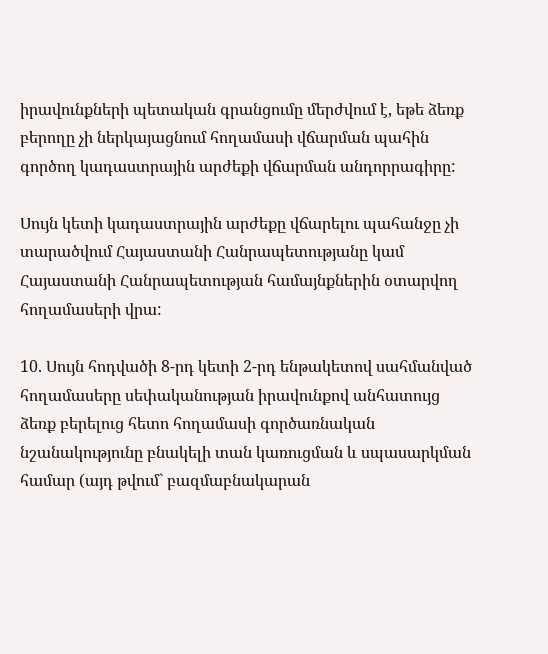իրավունքների պետական գրանցումը մերժվում է, եթե ձեռք բերողը չի ներկայացնում հողամասի վճարման պահին գործող կադաստրային արժեքի վճարման անդորրագիրը:

Սույն կետի կադաստրային արժեքը վճարելու պահանջը չի տարածվում Հայաստանի Հանրապետությանը կամ Հայաստանի Հանրապետության համայնքներին օտարվող հողամասերի վրա:

10. Սույն հոդվածի 8-րդ կետի 2-րդ ենթակետով սահմանված հողամասերը սեփականության իրավունքով անհատույց ձեռք բերելուց հետո հողամասի գործառնական նշանակությունը բնակելի տան կառուցման և սպասարկման համար (այդ թվում` բազմաբնակարան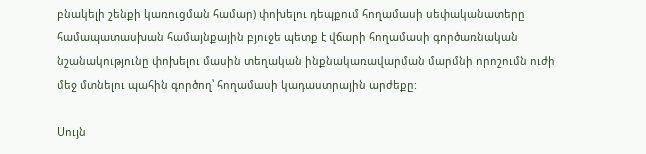բնակելի շենքի կառուցման համար) փոխելու դեպքում հողամասի սեփականատերը համապատասխան համայնքային բյուջե պետք է վճարի հողամասի գործառնական նշանակությունը փոխելու մասին տեղական ինքնակառավարման մարմնի որոշումն ուժի մեջ մտնելու պահին գործող՝ հողամասի կադաստրային արժեքը:

Սույն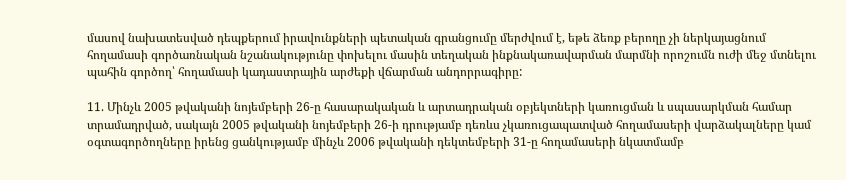մասով նախատեսված դեպքերում իրավունքների պետական գրանցումը մերժվում է, եթե ձեռք բերողը չի ներկայացնում հողամասի գործառնական նշանակությունը փոխելու մասին տեղական ինքնակառավարման մարմնի որոշումն ուժի մեջ մտնելու պահին գործող՝ հողամասի կադաստրային արժեքի վճարման անդորրագիրը:

11. Մինչև 2005 թվականի նոյեմբերի 26-ը հասարակական և արտադրական օբյեկտների կառուցման և սպասարկման համար տրամադրված, սակայն 2005 թվականի նոյեմբերի 26-ի դրությամբ դեռևս չկառուցապատված հողամասերի վարձակալները կամ օգտագործողները իրենց ցանկությամբ մինչև 2006 թվականի դեկտեմբերի 31-ը հողամասերի նկատմամբ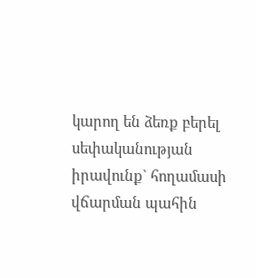կարող են ձեռք բերել սեփականության իրավունք` հողամասի վճարման պահին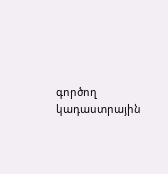գործող կադաստրային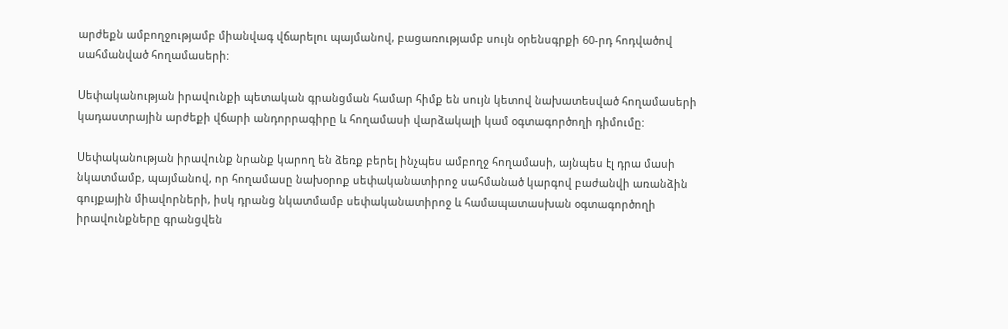արժեքն ամբողջությամբ միանվագ վճարելու պայմանով, բացառությամբ սույն օրենսգրքի 60-րդ հոդվածով սահմանված հողամասերի:

Սեփականության իրավունքի պետական գրանցման համար հիմք են սույն կետով նախատեսված հողամասերի կադաստրային արժեքի վճարի անդորրագիրը և հողամասի վարձակալի կամ օգտագործողի դիմումը:

Սեփականության իրավունք նրանք կարող են ձեռք բերել ինչպես ամբողջ հողամասի, այնպես էլ դրա մասի նկատմամբ, պայմանով, որ հողամասը նախօրոք սեփականատիրոջ սահմանած կարգով բաժանվի առանձին գույքային միավորների, իսկ դրանց նկատմամբ սեփականատիրոջ և համապատասխան օգտագործողի իրավունքները գրանցվեն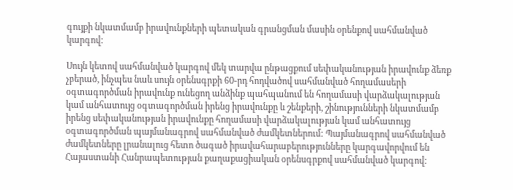գույքի նկատմամբ իրավունքների պետական գրանցման մասին օրենքով սահմանված կարգով:

Սույն կետով սահմանված կարգով մեկ տարվա ընթացքում սեփականության իրավունք ձեռք չբերած, ինչպես նաև սույն օրենսգրքի 60-րդ հոդվածով սահմանված հողամասերի օգտագործման իրավունք ունեցող անձինք պահպանում են հողամասի վարձակալության կամ անհատույց օգտագործման իրենց իրավունքը և շենքերի, շինությունների նկատմամբ իրենց սեփականության իրավունքը հողամասի վարձակալության կամ անհատույց օգտագործման պայմանագրով սահմանված ժամկետներում: Պայմանագրով սահմանված ժամկետները լրանալուց հետո ծագած իրավահարաբերությունները կարգավորվում են Հայաստանի Հանրապետության քաղաքացիական օրենսգրքով սահմանված կարգով: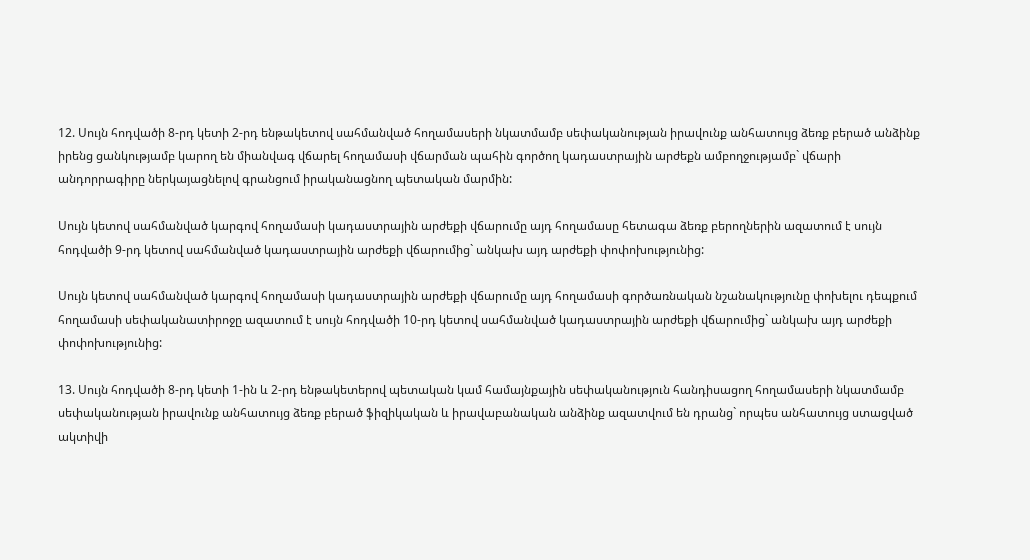12. Սույն հոդվածի 8-րդ կետի 2-րդ ենթակետով սահմանված հողամասերի նկատմամբ սեփականության իրավունք անհատույց ձեռք բերած անձինք իրենց ցանկությամբ կարող են միանվագ վճարել հողամասի վճարման պահին գործող կադաստրային արժեքն ամբողջությամբ` վճարի անդորրագիրը ներկայացնելով գրանցում իրականացնող պետական մարմին:

Սույն կետով սահմանված կարգով հողամասի կադաստրային արժեքի վճարումը այդ հողամասը հետագա ձեռք բերողներին ազատում է սույն հոդվածի 9-րդ կետով սահմանված կադաստրային արժեքի վճարումից` անկախ այդ արժեքի փոփոխությունից:

Սույն կետով սահմանված կարգով հողամասի կադաստրային արժեքի վճարումը այդ հողամասի գործառնական նշանակությունը փոխելու դեպքում հողամասի սեփականատիրոջը ազատում է սույն հոդվածի 10-րդ կետով սահմանված կադաստրային արժեքի վճարումից` անկախ այդ արժեքի փոփոխությունից:

13. Սույն հոդվածի 8-րդ կետի 1-ին և 2-րդ ենթակետերով պետական կամ համայնքային սեփականություն հանդիսացող հողամասերի նկատմամբ սեփականության իրավունք անհատույց ձեռք բերած ֆիզիկական և իրավաբանական անձինք ազատվում են դրանց` որպես անհատույց ստացված ակտիվի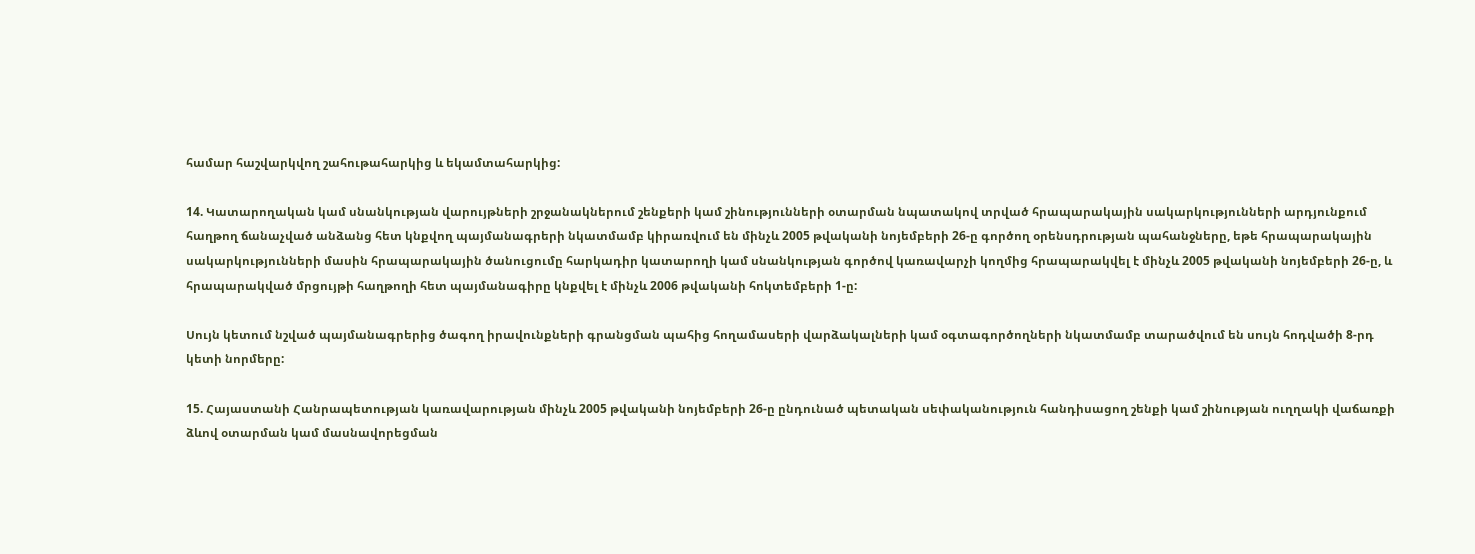համար հաշվարկվող շահութահարկից և եկամտահարկից:

14. Կատարողական կամ սնանկության վարույթների շրջանակներում շենքերի կամ շինությունների օտարման նպատակով տրված հրապարակային սակարկությունների արդյունքում հաղթող ճանաչված անձանց հետ կնքվող պայմանագրերի նկատմամբ կիրառվում են մինչև 2005 թվականի նոյեմբերի 26-ը գործող օրենսդրության պահանջները, եթե հրապարակային սակարկությունների մասին հրապարակային ծանուցումը հարկադիր կատարողի կամ սնանկության գործով կառավարչի կողմից հրապարակվել է մինչև 2005 թվականի նոյեմբերի 26-ը, և հրապարակված մրցույթի հաղթողի հետ պայմանագիրը կնքվել է մինչև 2006 թվականի հոկտեմբերի 1-ը:

Սույն կետում նշված պայմանագրերից ծագող իրավունքների գրանցման պահից հողամասերի վարձակալների կամ օգտագործողների նկատմամբ տարածվում են սույն հոդվածի 8-րդ կետի նորմերը:

15. Հայաստանի Հանրապետության կառավարության մինչև 2005 թվականի նոյեմբերի 26-ը ընդունած պետական սեփականություն հանդիսացող շենքի կամ շինության ուղղակի վաճառքի ձևով օտարման կամ մասնավորեցման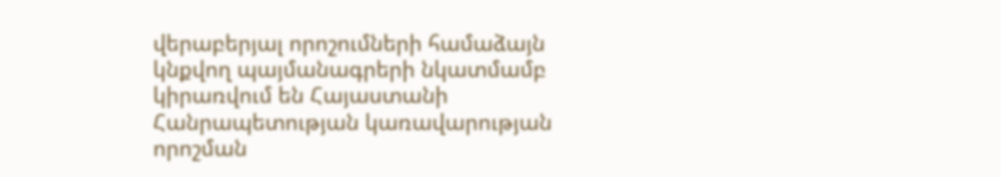վերաբերյալ որոշումների համաձայն կնքվող պայմանագրերի նկատմամբ կիրառվում են Հայաստանի Հանրապետության կառավարության որոշման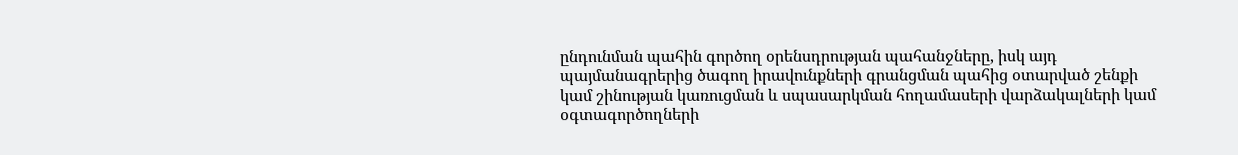ընդունման պահին գործող օրենսդրության պահանջները, իսկ այդ պայմանագրերից ծագող իրավունքների գրանցման պահից օտարված շենքի կամ շինության կառուցման և սպասարկման հողամասերի վարձակալների կամ օգտագործողների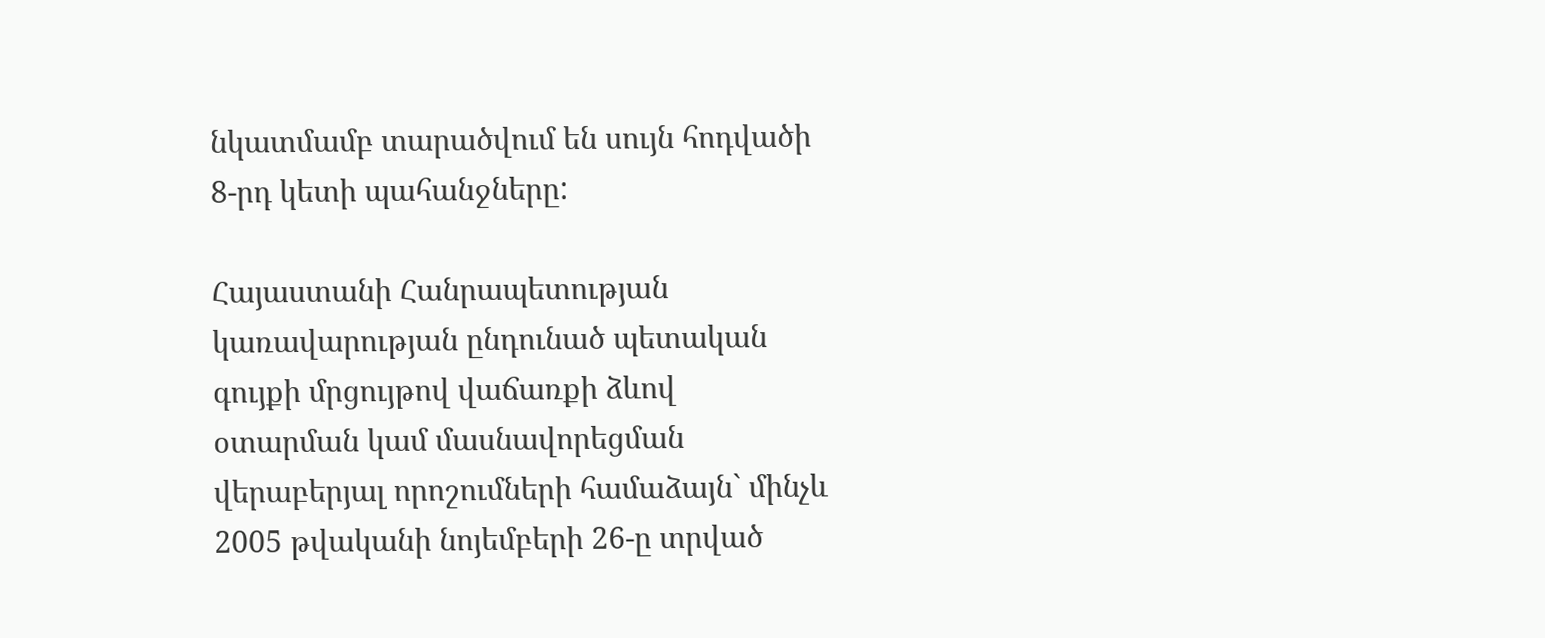նկատմամբ տարածվում են սույն հոդվածի 8-րդ կետի պահանջները:

Հայաստանի Հանրապետության կառավարության ընդունած պետական գույքի մրցույթով վաճառքի ձևով օտարման կամ մասնավորեցման վերաբերյալ որոշումների համաձայն` մինչև 2005 թվականի նոյեմբերի 26-ը տրված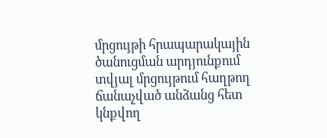մրցույթի հրապարակային ծանուցման արդյունքում տվյալ մրցույթում հաղթող ճանաչված անձանց հետ կնքվող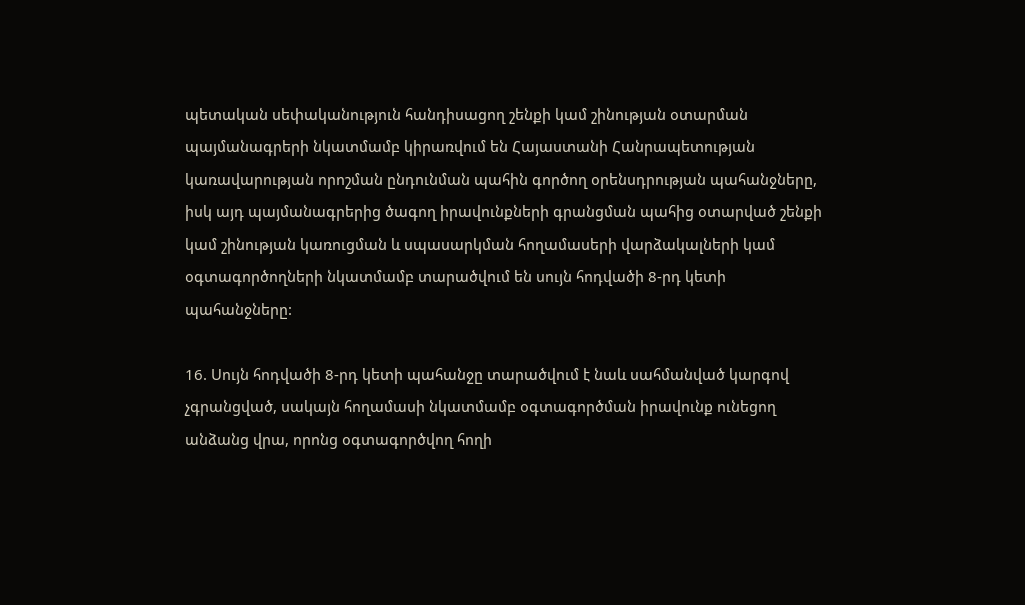պետական սեփականություն հանդիսացող շենքի կամ շինության օտարման պայմանագրերի նկատմամբ կիրառվում են Հայաստանի Հանրապետության կառավարության որոշման ընդունման պահին գործող օրենսդրության պահանջները, իսկ այդ պայմանագրերից ծագող իրավունքների գրանցման պահից օտարված շենքի կամ շինության կառուցման և սպասարկման հողամասերի վարձակալների կամ օգտագործողների նկատմամբ տարածվում են սույն հոդվածի 8-րդ կետի պահանջները:

16. Սույն հոդվածի 8-րդ կետի պահանջը տարածվում է նաև սահմանված կարգով չգրանցված, սակայն հողամասի նկատմամբ օգտագործման իրավունք ունեցող անձանց վրա, որոնց օգտագործվող հողի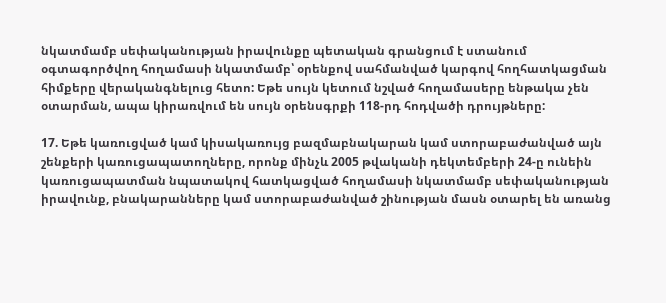նկատմամբ սեփականության իրավունքը պետական գրանցում է ստանում օգտագործվող հողամասի նկատմամբ՝ օրենքով սահմանված կարգով հողհատկացման հիմքերը վերականգնելուց հետո: Եթե սույն կետում նշված հողամասերը ենթակա չեն օտարման, ապա կիրառվում են սույն օրենսգրքի 118-րդ հոդվածի դրույթները:

17. Եթե կառուցված կամ կիսակառույց բազմաբնակարան կամ ստորաբաժանված այն շենքերի կառուցապատողները, որոնք մինչև 2005 թվականի դեկտեմբերի 24-ը ունեին կառուցապատման նպատակով հատկացված հողամասի նկատմամբ սեփականության իրավունք, բնակարանները կամ ստորաբաժանված շինության մասն օտարել են առանց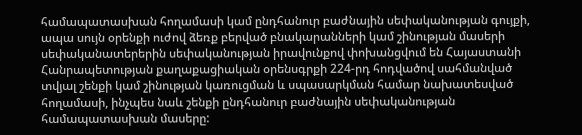համապատասխան հողամասի կամ ընդհանուր բաժնային սեփականության գույքի, ապա սույն օրենքի ուժով ձեռք բերված բնակարանների կամ շինության մասերի սեփականատերերին սեփականության իրավունքով փոխանցվում են Հայաստանի Հանրապետության քաղաքացիական օրենսգրքի 224-րդ հոդվածով սահմանված տվյալ շենքի կամ շինության կառուցման և սպասարկման համար նախատեսված հողամասի, ինչպես նաև շենքի ընդհանուր բաժնային սեփականության համապատասխան մասերը: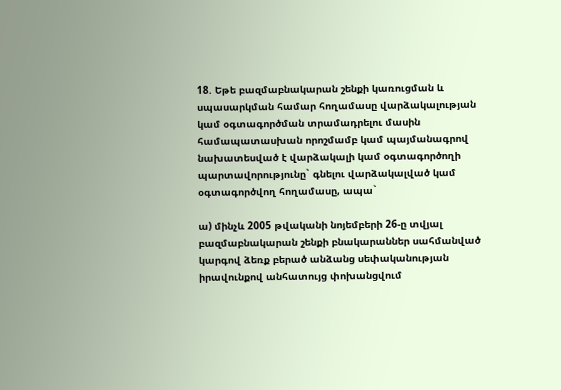18. Եթե բազմաբնակարան շենքի կառուցման և սպասարկման համար հողամասը վարձակալության կամ օգտագործման տրամադրելու մասին համապատասխան որոշմամբ կամ պայմանագրով նախատեսված է վարձակալի կամ օգտագործողի պարտավորությունը` գնելու վարձակալված կամ օգտագործվող հողամասը, ապա`

ա) մինչև 2005 թվականի նոյեմբերի 26-ը տվյալ բազմաբնակարան շենքի բնակարաններ սահմանված կարգով ձեռք բերած անձանց սեփականության իրավունքով անհատույց փոխանցվում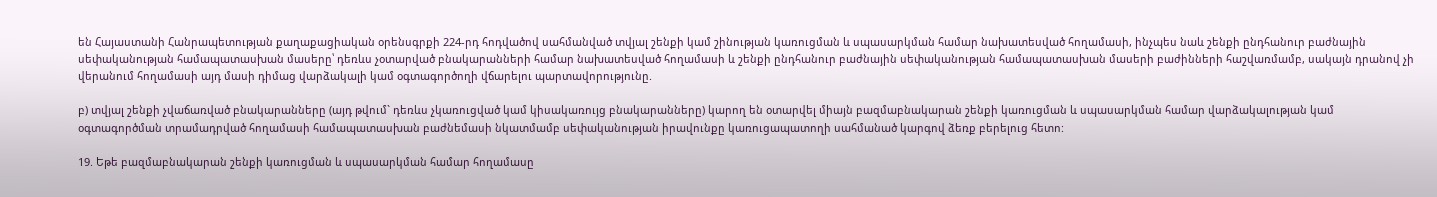են Հայաստանի Հանրապետության քաղաքացիական օրենսգրքի 224-րդ հոդվածով սահմանված տվյալ շենքի կամ շինության կառուցման և սպասարկման համար նախատեսված հողամասի, ինչպես նաև շենքի ընդհանուր բաժնային սեփականության համապատասխան մասերը՝ դեռևս չօտարված բնակարանների համար նախատեսված հողամասի և շենքի ընդհանուր բաժնային սեփականության համապատասխան մասերի բաժինների հաշվառմամբ, սակայն դրանով չի վերանում հողամասի այդ մասի դիմաց վարձակալի կամ օգտագործողի վճարելու պարտավորությունը.

բ) տվյալ շենքի չվաճառված բնակարանները (այդ թվում` դեռևս չկառուցված կամ կիսակառույց բնակարանները) կարող են օտարվել միայն բազմաբնակարան շենքի կառուցման և սպասարկման համար վարձակալության կամ օգտագործման տրամադրված հողամասի համապատասխան բաժնեմասի նկատմամբ սեփականության իրավունքը կառուցապատողի սահմանած կարգով ձեռք բերելուց հետո:

19. Եթե բազմաբնակարան շենքի կառուցման և սպասարկման համար հողամասը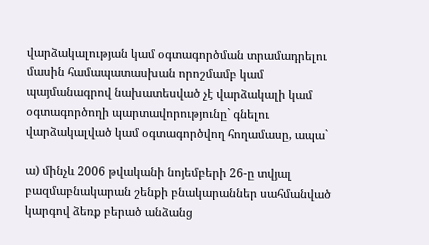վարձակալության կամ օգտագործման տրամադրելու մասին համապատասխան որոշմամբ կամ պայմանագրով նախատեսված չէ վարձակալի կամ օգտագործողի պարտավորությունը` գնելու վարձակալված կամ օգտագործվող հողամասը, ապա`

ա) մինչև 2006 թվականի նոյեմբերի 26-ը տվյալ բազմաբնակարան շենքի բնակարաններ սահմանված կարգով ձեռք բերած անձանց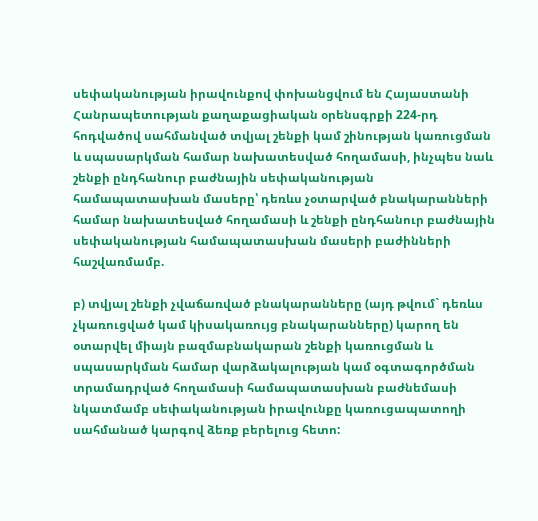սեփականության իրավունքով փոխանցվում են Հայաստանի Հանրապետության քաղաքացիական օրենսգրքի 224-րդ հոդվածով սահմանված տվյալ շենքի կամ շինության կառուցման և սպասարկման համար նախատեսված հողամասի, ինչպես նաև շենքի ընդհանուր բաժնային սեփականության համապատասխան մասերը՝ դեռևս չօտարված բնակարանների համար նախատեսված հողամասի և շենքի ընդհանուր բաժնային սեփականության համապատասխան մասերի բաժինների հաշվառմամբ.

բ) տվյալ շենքի չվաճառված բնակարանները (այդ թվում` դեռևս չկառուցված կամ կիսակառույց բնակարանները) կարող են օտարվել միայն բազմաբնակարան շենքի կառուցման և սպասարկման համար վարձակալության կամ օգտագործման տրամադրված հողամասի համապատասխան բաժնեմասի նկատմամբ սեփականության իրավունքը կառուցապատողի սահմանած կարգով ձեռք բերելուց հետո: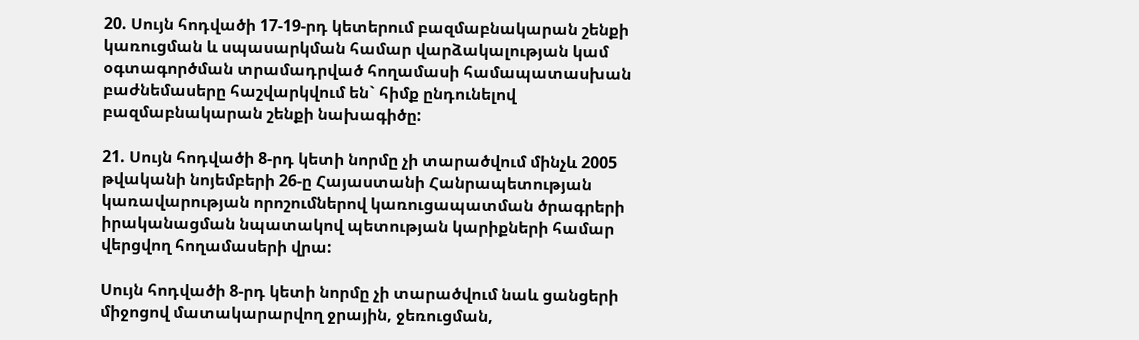20. Սույն հոդվածի 17-19-րդ կետերում բազմաբնակարան շենքի կառուցման և սպասարկման համար վարձակալության կամ օգտագործման տրամադրված հողամասի համապատասխան բաժնեմասերը հաշվարկվում են` հիմք ընդունելով բազմաբնակարան շենքի նախագիծը:

21. Սույն հոդվածի 8-րդ կետի նորմը չի տարածվում մինչև 2005 թվականի նոյեմբերի 26-ը Հայաստանի Հանրապետության կառավարության որոշումներով կառուցապատման ծրագրերի իրականացման նպատակով պետության կարիքների համար վերցվող հողամասերի վրա:

Սույն հոդվածի 8-րդ կետի նորմը չի տարածվում նաև ցանցերի միջոցով մատակարարվող ջրային, ջեռուցման,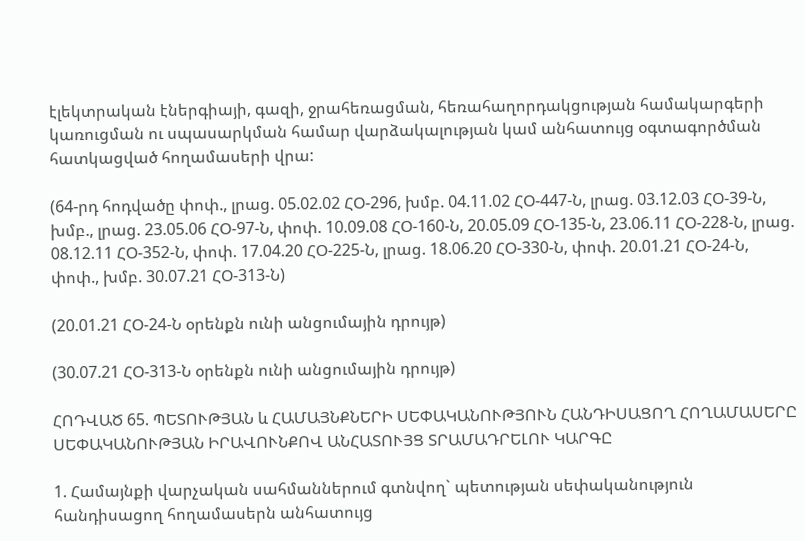էլեկտրական էներգիայի, գազի, ջրահեռացման, հեռահաղորդակցության համակարգերի կառուցման ու սպասարկման համար վարձակալության կամ անհատույց օգտագործման հատկացված հողամասերի վրա:

(64-րդ հոդվածը փոփ., լրաց. 05.02.02 ՀՕ-296, խմբ. 04.11.02 ՀՕ-447-Ն, լրաց. 03.12.03 ՀՕ-39-Ն, խմբ., լրաց. 23.05.06 ՀՕ-97-Ն, փոփ. 10.09.08 ՀՕ-160-Ն, 20.05.09 ՀՕ-135-Ն, 23.06.11 ՀՕ-228-Ն, լրաց. 08.12.11 ՀՕ-352-Ն, փոփ. 17.04.20 ՀՕ-225-Ն, լրաց. 18.06.20 ՀՕ-330-Ն, փոփ. 20.01.21 ՀՕ-24-Ն, փոփ., խմբ. 30.07.21 ՀՕ-313-Ն)

(20.01.21 ՀՕ-24-Ն օրենքն ունի անցումային դրույթ)

(30.07.21 ՀՕ-313-Ն օրենքն ունի անցումային դրույթ)

ՀՈԴՎԱԾ 65. ՊԵՏՈՒԹՅԱՆ և ՀԱՄԱՅՆՔՆԵՐԻ ՍԵՓԱԿԱՆՈՒԹՅՈՒՆ ՀԱՆԴԻՍԱՑՈՂ ՀՈՂԱՄԱՍԵՐԸ ՍԵՓԱԿԱՆՈՒԹՅԱՆ ԻՐԱՎՈՒՆՔՈՎ ԱՆՀԱՏՈՒՅՑ ՏՐԱՄԱԴՐԵԼՈՒ ԿԱՐԳԸ

1. Համայնքի վարչական սահմաններում գտնվող` պետության սեփականություն հանդիսացող հողամասերն անհատույց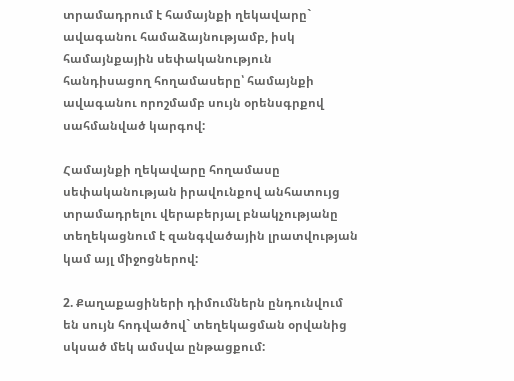տրամադրում է համայնքի ղեկավարը` ավագանու համաձայնությամբ, իսկ համայնքային սեփականություն հանդիսացող հողամասերը՝ համայնքի ավագանու որոշմամբ սույն օրենսգրքով սահմանված կարգով:

Համայնքի ղեկավարը հողամասը սեփականության իրավունքով անհատույց տրամադրելու վերաբերյալ բնակչությանը տեղեկացնում է զանգվածային լրատվության կամ այլ միջոցներով:

2. Քաղաքացիների դիմումներն ընդունվում են սույն հոդվածով` տեղեկացման օրվանից սկսած մեկ ամսվա ընթացքում: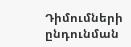Դիմումների ընդունման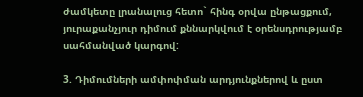ժամկետը լրանալուց հետո` հինգ օրվա ընթացքում, յուրաքանչյուր դիմում քննարկվում է օրենսդրությամբ սահմանված կարգով:

3. Դիմումների ամփոփման արդյունքներով և ըստ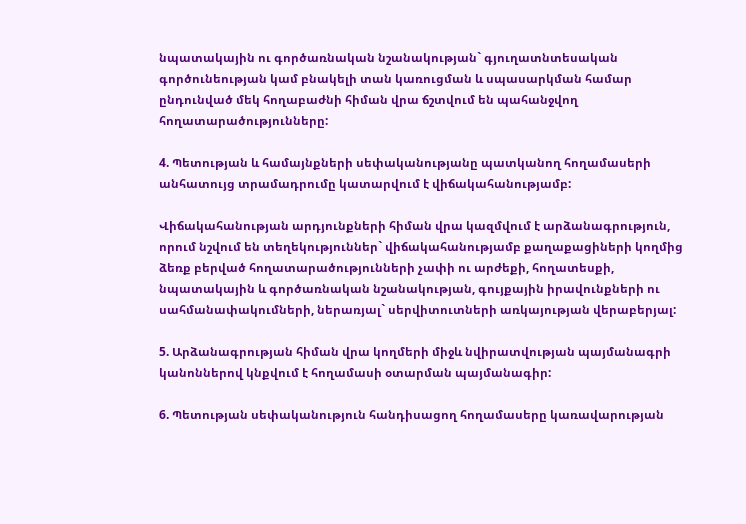նպատակային ու գործառնական նշանակության` գյուղատնտեսական գործունեության կամ բնակելի տան կառուցման և սպասարկման համար ընդունված մեկ հողաբաժնի հիման վրա ճշտվում են պահանջվող հողատարածությունները:

4. Պետության և համայնքների սեփականությանը պատկանող հողամասերի անհատույց տրամադրումը կատարվում է վիճակահանությամբ:

Վիճակահանության արդյունքների հիման վրա կազմվում է արձանագրություն, որում նշվում են տեղեկություններ` վիճակահանությամբ քաղաքացիների կողմից ձեռք բերված հողատարածությունների չափի ու արժեքի, հողատեսքի, նպատակային և գործառնական նշանակության, գույքային իրավունքների ու սահմանափակումների, ներառյալ` սերվիտուտների առկայության վերաբերյալ:

5. Արձանագրության հիման վրա կողմերի միջև նվիրատվության պայմանագրի կանոններով կնքվում է հողամասի օտարման պայմանագիր:

6. Պետության սեփականություն հանդիսացող հողամասերը կառավարության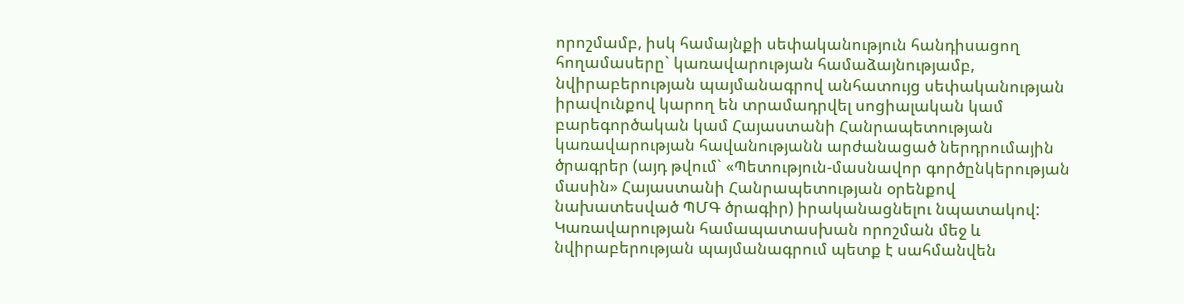որոշմամբ, իսկ համայնքի սեփականություն հանդիսացող հողամասերը` կառավարության համաձայնությամբ, նվիրաբերության պայմանագրով անհատույց սեփականության իրավունքով կարող են տրամադրվել սոցիալական կամ բարեգործական կամ Հայաստանի Հանրապետության կառավարության հավանությանն արժանացած ներդրումային ծրագրեր (այդ թվում` «Պետություն-մասնավոր գործընկերության մասին» Հայաստանի Հանրապետության օրենքով նախատեսված ՊՄԳ ծրագիր) իրականացնելու նպատակով: Կառավարության համապատասխան որոշման մեջ և նվիրաբերության պայմանագրում պետք է սահմանվեն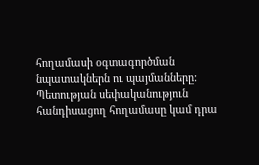հողամասի օգտագործման նպատակներն ու պայմանները: Պետության սեփականություն հանդիսացող հողամասը կամ դրա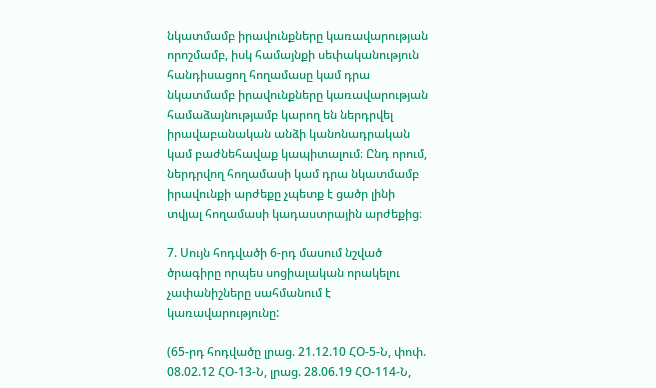նկատմամբ իրավունքները կառավարության որոշմամբ, իսկ համայնքի սեփականություն հանդիսացող հողամասը կամ դրա նկատմամբ իրավունքները կառավարության համաձայնությամբ կարող են ներդրվել իրավաբանական անձի կանոնադրական կամ բաժնեհավաք կապիտալում։ Ընդ որում, ներդրվող հողամասի կամ դրա նկատմամբ իրավունքի արժեքը չպետք է ցածր լինի տվյալ հողամասի կադաստրային արժեքից։

7. Սույն հոդվածի 6-րդ մասում նշված ծրագիրը որպես սոցիալական որակելու չափանիշները սահմանում է կառավարությունը:

(65-րդ հոդվածը լրաց. 21.12.10 ՀՕ-5-Ն, փոփ. 08.02.12 ՀՕ-13-Ն, լրաց. 28.06.19 ՀՕ-114-Ն,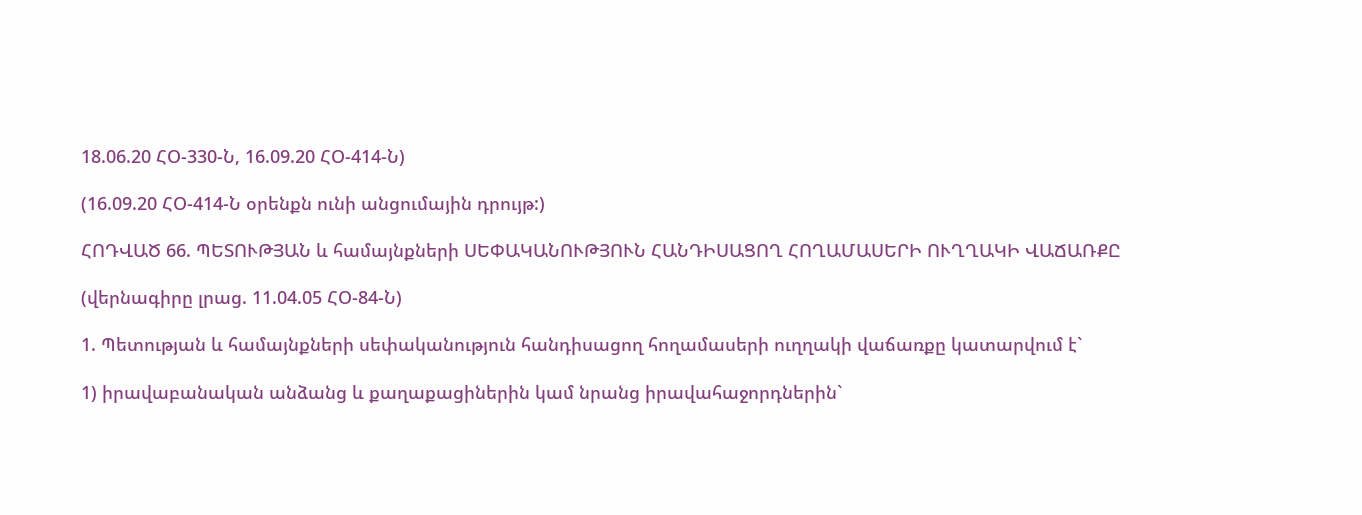18.06.20 ՀՕ-330-Ն, 16.09.20 ՀՕ-414-Ն)

(16.09.20 ՀՕ-414-Ն օրենքն ունի անցումային դրույթ:)

ՀՈԴՎԱԾ 66. ՊԵՏՈՒԹՅԱՆ և համայնքների ՍԵՓԱԿԱՆՈՒԹՅՈՒՆ ՀԱՆԴԻՍԱՑՈՂ ՀՈՂԱՄԱՍԵՐԻ ՈՒՂՂԱԿԻ ՎԱՃԱՌՔԸ

(վերնագիրը լրաց. 11.04.05 ՀՕ-84-Ն)

1. Պետության և համայնքների սեփականություն հանդիսացող հողամասերի ուղղակի վաճառքը կատարվում է`

1) իրավաբանական անձանց և քաղաքացիներին կամ նրանց իրավահաջորդներին`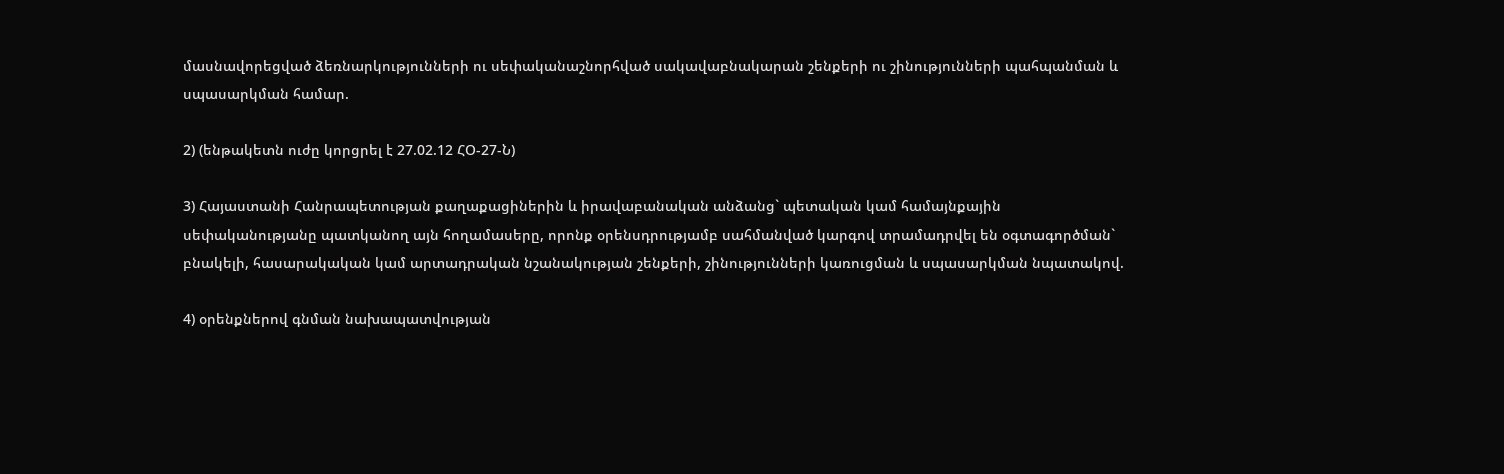մասնավորեցված ձեռնարկությունների ու սեփականաշնորհված սակավաբնակարան շենքերի ու շինությունների պահպանման և սպասարկման համար.

2) (ենթակետն ուժը կորցրել է 27.02.12 ՀՕ-27-Ն)

3) Հայաստանի Հանրապետության քաղաքացիներին և իրավաբանական անձանց` պետական կամ համայնքային սեփականությանը պատկանող այն հողամասերը, որոնք օրենսդրությամբ սահմանված կարգով տրամադրվել են օգտագործման` բնակելի, հասարակական կամ արտադրական նշանակության շենքերի, շինությունների կառուցման և սպասարկման նպատակով.

4) օրենքներով գնման նախապատվության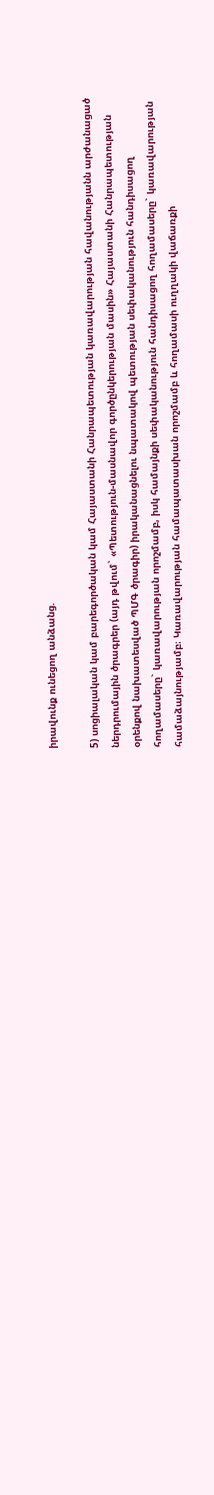իրավունք ունեցող անձանց.

5) սոցիալական կամ բարեգործական կամ Հայաստանի Հանրապետության կառավարության հավանությանն արժանացած ներդրումային ծրագրեր (այդ թվում` «Պետություն-մասնավոր գործընկերության մասին» Հայաստանի Հանրապետության օրենքով նախատեսված ՊՄԳ ծրագիր) իրականացնելու նպատակով պետության սեփականություն հանդիսացող հողամասերը` կառավարության որոշմամբ, իսկ համայնքի սեփականություն հանդիսացող հողամասերը` կառավարության համաձայնությամբ։ Կառավարության համապատասխան որոշմամբ և հողամասի ուղղակի վաճառքի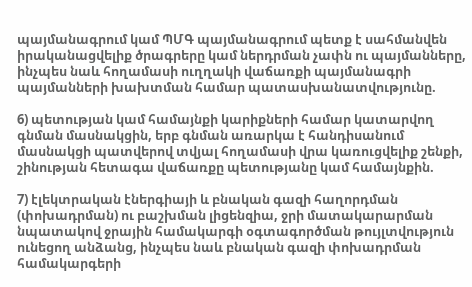պայմանագրում կամ ՊՄԳ պայմանագրում պետք է սահմանվեն իրականացվելիք ծրագրերը կամ ներդրման չափն ու պայմանները, ինչպես նաև հողամասի ուղղակի վաճառքի պայմանագրի պայմանների խախտման համար պատասխանատվությունը.

6) պետության կամ համայնքի կարիքների համար կատարվող գնման մասնակցին, երբ գնման առարկա է հանդիսանում մասնակցի պատվերով տվյալ հողամասի վրա կառուցվելիք շենքի, շինության հետագա վաճառքը պետությանը կամ համայնքին.

7) էլեկտրական էներգիայի և բնական գազի հաղորդման (փոխադրման) ու բաշխման լիցենզիա, ջրի մատակարարման նպատակով ջրային համակարգի օգտագործման թույլտվություն ունեցող անձանց, ինչպես նաև բնական գազի փոխադրման համակարգերի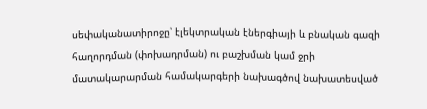սեփականատիրոջը՝ էլեկտրական էներգիայի և բնական գազի հաղորդման (փոխադրման) ու բաշխման կամ ջրի մատակարարման համակարգերի նախագծով նախատեսված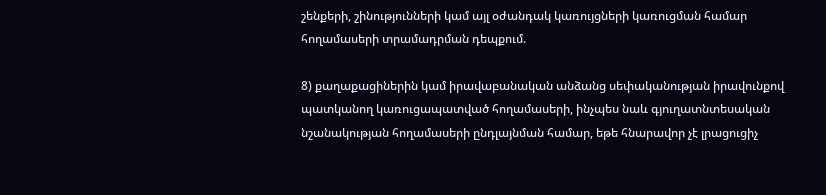շենքերի, շինությունների կամ այլ օժանդակ կառույցների կառուցման համար հողամասերի տրամադրման դեպքում.

8) քաղաքացիներին կամ իրավաբանական անձանց սեփականության իրավունքով պատկանող կառուցապատված հողամասերի, ինչպես նաև գյուղատնտեսական նշանակության հողամասերի ընդլայնման համար, եթե հնարավոր չէ լրացուցիչ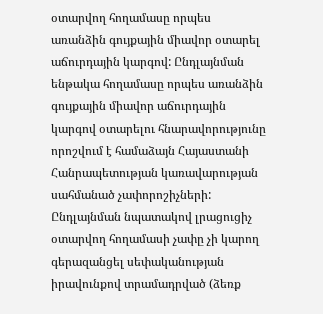օտարվող հողամասը որպես առանձին գույքային միավոր օտարել աճուրդային կարգով: Ընդլայնման ենթակա հողամասը որպես առանձին գույքային միավոր աճուրդային կարգով օտարելու հնարավորությունը որոշվում է համաձայն Հայաստանի Հանրապետության կառավարության սահմանած չափորոշիչների: Ընդլայնման նպատակով լրացուցիչ օտարվող հողամասի չափը չի կարող գերազանցել սեփականության իրավունքով տրամադրված (ձեռք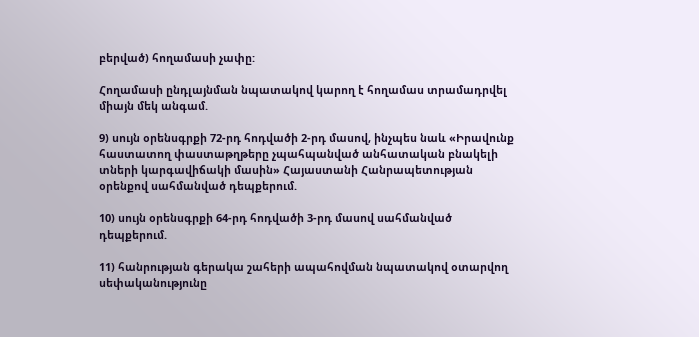բերված) հողամասի չափը:

Հողամասի ընդլայնման նպատակով կարող է հողամաս տրամադրվել միայն մեկ անգամ.

9) սույն օրենսգրքի 72-րդ հոդվածի 2-րդ մասով, ինչպես նաև «Իրավունք հաստատող փաստաթղթերը չպահպանված անհատական բնակելի տների կարգավիճակի մասին» Հայաստանի Հանրապետության օրենքով սահմանված դեպքերում.

10) սույն օրենսգրքի 64-րդ հոդվածի 3-րդ մասով սահմանված դեպքերում.

11) հանրության գերակա շահերի ապահովման նպատակով օտարվող սեփականությունը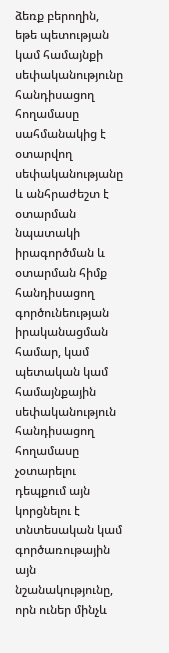ձեռք բերողին, եթե պետության կամ համայնքի սեփականությունը հանդիսացող հողամասը սահմանակից է օտարվող սեփականությանը և անհրաժեշտ է օտարման նպատակի իրագործման և օտարման հիմք հանդիսացող գործունեության իրականացման համար, կամ պետական կամ համայնքային սեփականություն հանդիսացող հողամասը չօտարելու դեպքում այն կորցնելու է տնտեսական կամ գործառութային այն նշանակությունը, որն ուներ մինչև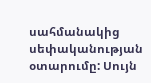սահմանակից սեփականության օտարումը: Սույն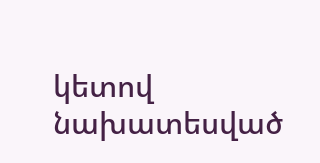կետով նախատեսված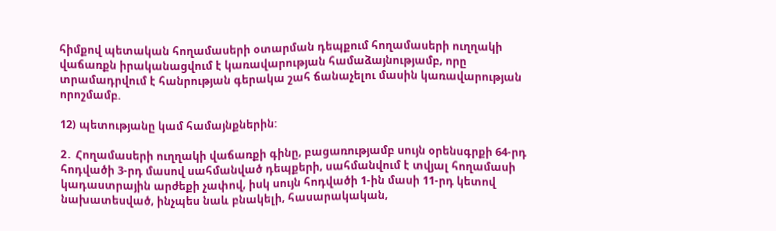հիմքով պետական հողամասերի օտարման դեպքում հողամասերի ուղղակի վաճառքն իրականացվում է կառավարության համաձայնությամբ, որը տրամադրվում է հանրության գերակա շահ ճանաչելու մասին կառավարության որոշմամբ.

12) պետությանը կամ համայնքներին:

2․ Հողամասերի ուղղակի վաճառքի գինը, բացառությամբ սույն օրենսգրքի 64-րդ հոդվածի 3-րդ մասով սահմանված դեպքերի, սահմանվում է տվյալ հողամասի կադաստրային արժեքի չափով, իսկ սույն հոդվածի 1-ին մասի 11-րդ կետով նախատեսված, ինչպես նաև բնակելի, հասարակական,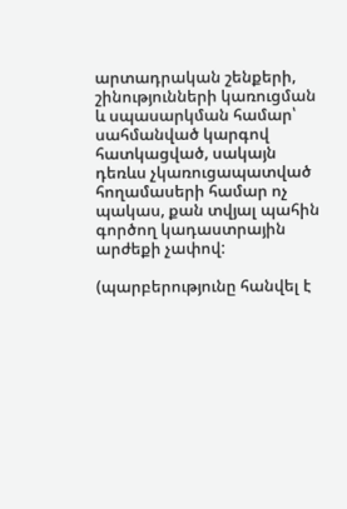արտադրական շենքերի, շինությունների կառուցման և սպասարկման համար՝ սահմանված կարգով հատկացված, սակայն դեռևս չկառուցապատված հողամասերի համար ոչ պակաս, քան տվյալ պահին գործող կադաստրային արժեքի չափով:

(պարբերությունը հանվել է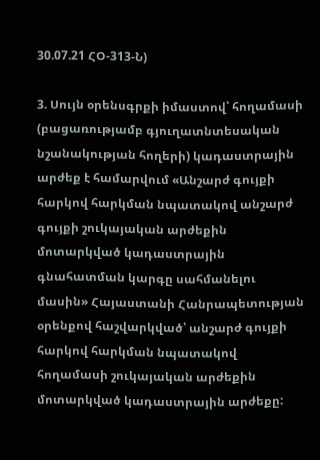30.07.21 ՀՕ-313-Ն)

3. Սույն օրենսգրքի իմաստով՝ հողամասի (բացառությամբ գյուղատնտեսական նշանակության հողերի) կադաստրային արժեք է համարվում «Անշարժ գույքի հարկով հարկման նպատակով անշարժ գույքի շուկայական արժեքին մոտարկված կադաստրային գնահատման կարգը սահմանելու մասին» Հայաստանի Հանրապետության օրենքով հաշվարկված՝ անշարժ գույքի հարկով հարկման նպատակով հողամասի շուկայական արժեքին մոտարկված կադաստրային արժեքը: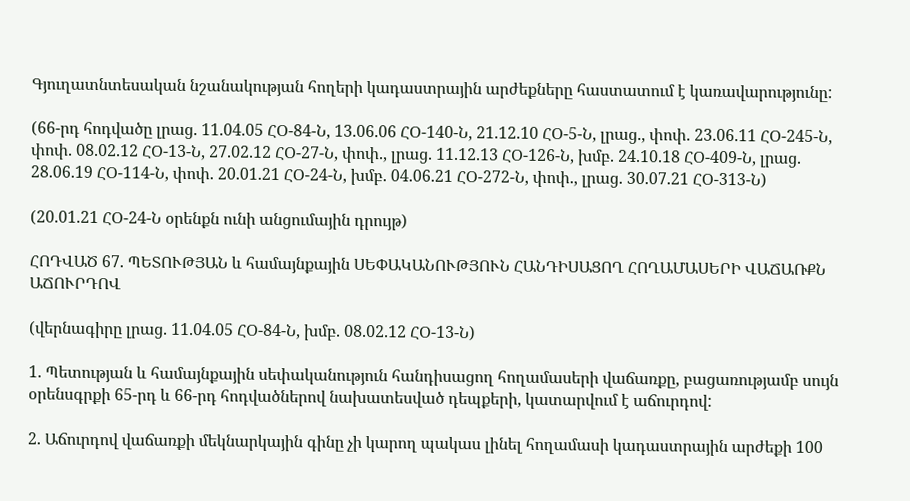Գյուղատնտեսական նշանակության հողերի կադաստրային արժեքները հաստատում է կառավարությունը:

(66-րդ հոդվածը լրաց. 11.04.05 ՀՕ-84-Ն, 13.06.06 ՀՕ-140-Ն, 21.12.10 ՀՕ-5-Ն, լրաց., փոփ. 23.06.11 ՀՕ-245-Ն, փոփ. 08.02.12 ՀՕ-13-Ն, 27.02.12 ՀՕ-27-Ն, փոփ., լրաց. 11.12.13 ՀՕ-126-Ն, խմբ. 24.10.18 ՀՕ-409-Ն, լրաց. 28.06.19 ՀՕ-114-Ն, փոփ. 20.01.21 ՀՕ-24-Ն, խմբ. 04.06.21 ՀՕ-272-Ն, փոփ., լրաց. 30.07.21 ՀՕ-313-Ն)

(20.01.21 ՀՕ-24-Ն օրենքն ունի անցումային դրույթ)

ՀՈԴՎԱԾ 67. ՊԵՏՈՒԹՅԱՆ և համայնքային ՍԵՓԱԿԱՆՈՒԹՅՈՒՆ ՀԱՆԴԻՍԱՑՈՂ ՀՈՂԱՄԱՍԵՐԻ ՎԱՃԱՌՔՆ ԱՃՈՒՐԴՈՎ

(վերնագիրը լրաց. 11.04.05 ՀՕ-84-Ն, խմբ. 08.02.12 ՀՕ-13-Ն)

1. Պետության և համայնքային սեփականություն հանդիսացող հողամասերի վաճառքը, բացառությամբ սույն օրենսգրքի 65-րդ և 66-րդ հոդվածներով նախատեսված դեպքերի, կատարվում է աճուրդով:

2. Աճուրդով վաճառքի մեկնարկային գինը չի կարող պակաս լինել հողամասի կադաստրային արժեքի 100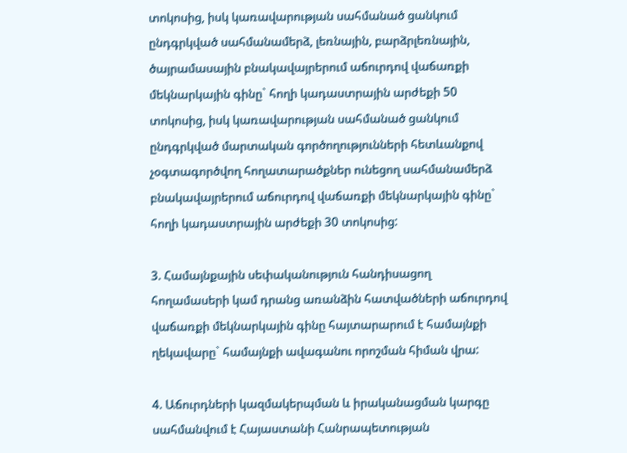տոկոսից, իսկ կառավարության սահմանած ցանկում ընդգրկված սահմանամերձ, լեռնային, բարձրլեռնային, ծայրամասային բնակավայրերում աճուրդով վաճառքի մեկնարկային գինը` հողի կադաստրային արժեքի 50 տոկոսից, իսկ կառավարության սահմանած ցանկում ընդգրկված մարտական գործողությունների հետևանքով չօգտագործվող հողատարածքներ ունեցող սահմանամերձ բնակավայրերում աճուրդով վաճառքի մեկնարկային գինը` հողի կադաստրային արժեքի 30 տոկոսից:

3. Համայնքային սեփականություն հանդիսացող հողամասերի կամ դրանց առանձին հատվածների աճուրդով վաճառքի մեկնարկային գինը հայտարարում է համայնքի ղեկավարը` համայնքի ավագանու որոշման հիման վրա:

4. Աճուրդների կազմակերպման և իրականացման կարգը սահմանվում է Հայաստանի Հանրապետության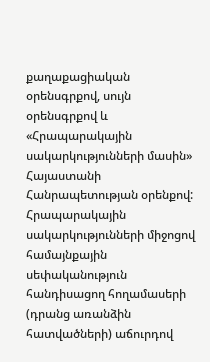քաղաքացիական օրենսգրքով, սույն օրենսգրքով և «Հրապարակային սակարկությունների մասին» Հայաստանի Հանրապետության օրենքով: Հրապարակային սակարկությունների միջոցով համայնքային սեփականություն հանդիսացող հողամասերի (դրանց առանձին հատվածների) աճուրդով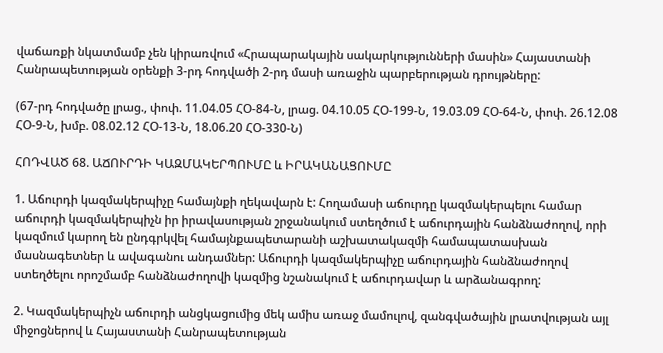վաճառքի նկատմամբ չեն կիրառվում «Հրապարակային սակարկությունների մասին» Հայաստանի Հանրապետության օրենքի 3-րդ հոդվածի 2-րդ մասի առաջին պարբերության դրույթները:

(67-րդ հոդվածը լրաց., փոփ. 11.04.05 ՀՕ-84-Ն, լրաց. 04.10.05 ՀՕ-199-Ն, 19.03.09 ՀՕ-64-Ն, փոփ. 26.12.08 ՀՕ-9-Ն, խմբ. 08.02.12 ՀՕ-13-Ն, 18.06.20 ՀՕ-330-Ն)

ՀՈԴՎԱԾ 68. ԱՃՈՒՐԴԻ ԿԱԶՄԱԿԵՐՊՈՒՄԸ և ԻՐԱԿԱՆԱՑՈՒՄԸ

1. Աճուրդի կազմակերպիչը համայնքի ղեկավարն է: Հողամասի աճուրդը կազմակերպելու համար աճուրդի կազմակերպիչն իր իրավասության շրջանակում ստեղծում է աճուրդային հանձնաժողով, որի կազմում կարող են ընդգրկվել համայնքապետարանի աշխատակազմի համապատասխան մասնագետներ և ավագանու անդամներ: Աճուրդի կազմակերպիչը աճուրդային հանձնաժողով ստեղծելու որոշմամբ հանձնաժողովի կազմից նշանակում է աճուրդավար և արձանագրող:

2. Կազմակերպիչն աճուրդի անցկացումից մեկ ամիս առաջ մամուլով, զանգվածային լրատվության այլ միջոցներով և Հայաստանի Հանրապետության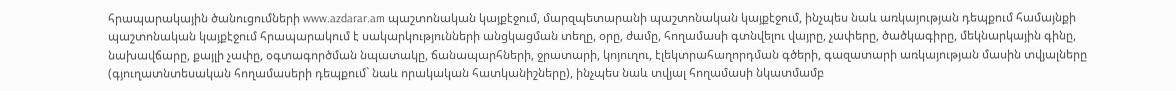հրապարակային ծանուցումների www.azdarar.am պաշտոնական կայքէջում, մարզպետարանի պաշտոնական կայքէջում, ինչպես նաև առկայության դեպքում համայնքի պաշտոնական կայքէջում հրապարակում է սակարկությունների անցկացման տեղը, օրը, ժամը, հողամասի գտնվելու վայրը, չափերը, ծածկագիրը, մեկնարկային գինը, նախավճարը, քայլի չափը, օգտագործման նպատակը, ճանապարհների, ջրատարի, կոյուղու, էլեկտրահաղորդման գծերի, գազատարի առկայության մասին տվյալները (գյուղատնտեսական հողամասերի դեպքում` նաև որակական հատկանիշները), ինչպես նաև տվյալ հողամասի նկատմամբ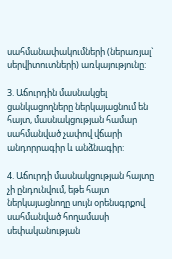սահմանափակումների (ներառյալ` սերվիտուտների) առկայությունը:

3. Աճուրդին մասնակցել ցանկացողները ներկայացնում են հայտ, մասնակցության համար սահմանված չափով վճարի անդորրագիր և անձնագիր:

4. Աճուրդի մասնակցության հայտը չի ընդունվում, եթե հայտ ներկայացնողը սույն օրենսգրքով սահմանված հողամասի սեփականության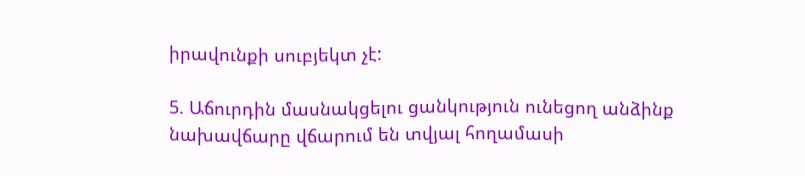իրավունքի սուբյեկտ չէ:

5. Աճուրդին մասնակցելու ցանկություն ունեցող անձինք նախավճարը վճարում են տվյալ հողամասի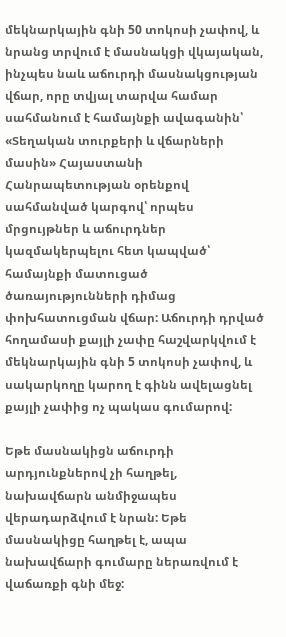մեկնարկային գնի 50 տոկոսի չափով, և նրանց տրվում է մասնակցի վկայական, ինչպես նաև աճուրդի մասնակցության վճար, որը տվյալ տարվա համար սահմանում է համայնքի ավագանին՝ «Տեղական տուրքերի և վճարների մասին» Հայաստանի Հանրապետության օրենքով սահմանված կարգով՝ որպես մրցույթներ և աճուրդներ կազմակերպելու հետ կապված՝ համայնքի մատուցած ծառայությունների դիմաց փոխհատուցման վճար: Աճուրդի դրված հողամասի քայլի չափը հաշվարկվում է մեկնարկային գնի 5 տոկոսի չափով, և սակարկողը կարող է գինն ավելացնել քայլի չափից ոչ պակաս գումարով:

Եթե մասնակիցն աճուրդի արդյունքներով չի հաղթել, նախավճարն անմիջապես վերադարձվում է նրան: Եթե մասնակիցը հաղթել է, ապա նախավճարի գումարը ներառվում է վաճառքի գնի մեջ: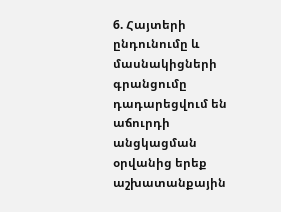6. Հայտերի ընդունումը և մասնակիցների գրանցումը դադարեցվում են աճուրդի անցկացման օրվանից երեք աշխատանքային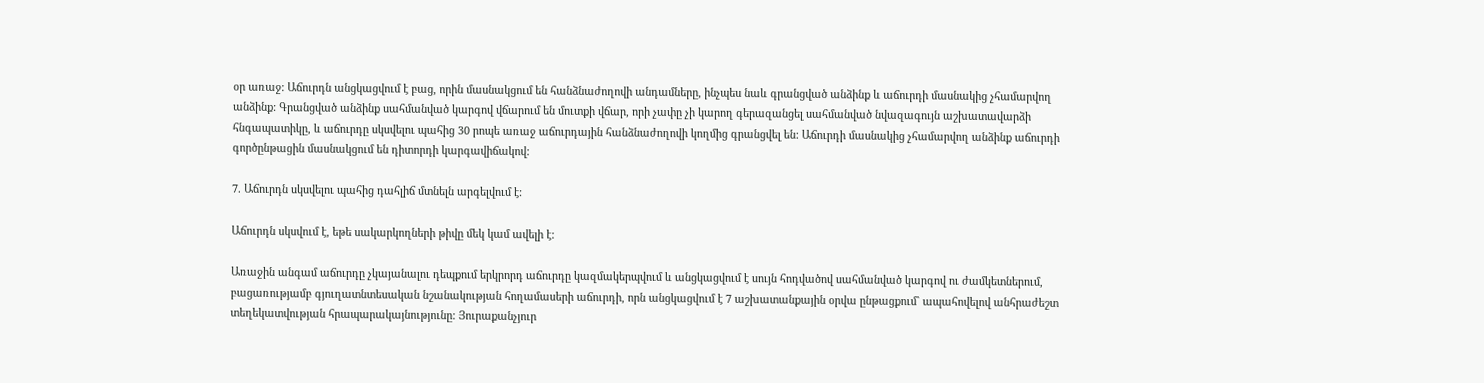օր առաջ: Աճուրդն անցկացվում է բաց, որին մասնակցում են հանձնաժողովի անդամները, ինչպես նաև գրանցված անձինք և աճուրդի մասնակից չհամարվող անձինք: Գրանցված անձինք սահմանված կարգով վճարում են մուտքի վճար, որի չափը չի կարող գերազանցել սահմանված նվազագույն աշխատավարձի հնգապատիկը, և աճուրդը սկսվելու պահից 30 րոպե առաջ աճուրդային հանձնաժողովի կողմից գրանցվել են: Աճուրդի մասնակից չհամարվող անձինք աճուրդի գործընթացին մասնակցում են դիտորդի կարգավիճակով:

7. Աճուրդն սկսվելու պահից դահլիճ մտնելն արգելվում է:

Աճուրդն սկսվում է, եթե սակարկողների թիվը մեկ կամ ավելի է:

Առաջին անգամ աճուրդը չկայանալու դեպքում երկրորդ աճուրդը կազմակերպվում և անցկացվում է սույն հոդվածով սահմանված կարգով ու ժամկետներում, բացառությամբ գյուղատնտեսական նշանակության հողամասերի աճուրդի, որն անցկացվում է 7 աշխատանքային օրվա ընթացքում` ապահովելով անհրաժեշտ տեղեկատվության հրապարակայնությունը: Յուրաքանչյուր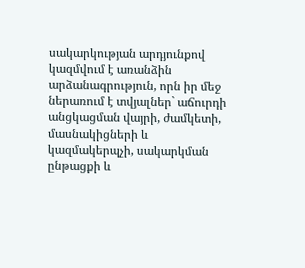սակարկության արդյունքով կազմվում է առանձին արձանագրություն, որն իր մեջ ներառում է տվյալներ` աճուրդի անցկացման վայրի, ժամկետի, մասնակիցների և կազմակերպչի, սակարկման ընթացքի և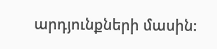արդյունքների մասին: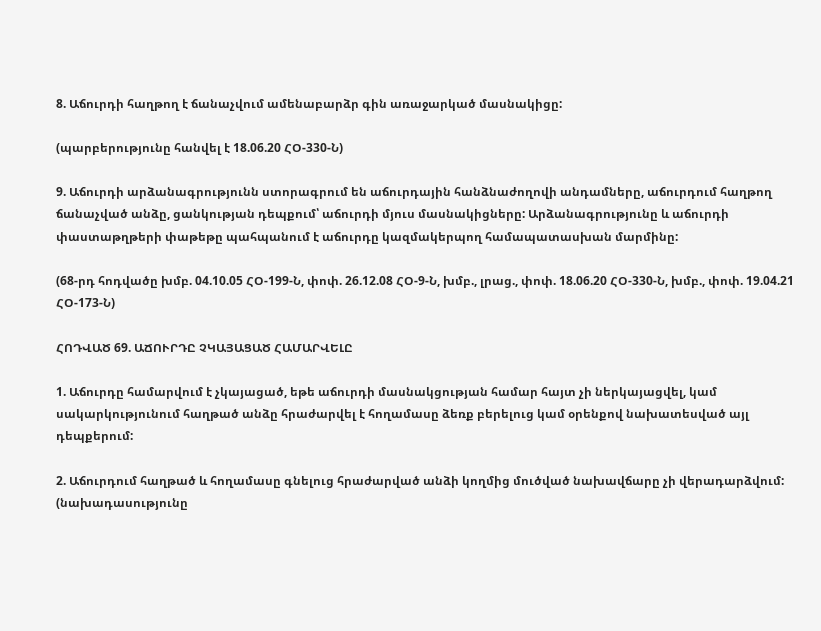8. Աճուրդի հաղթող է ճանաչվում ամենաբարձր գին առաջարկած մասնակիցը:

(պարբերությունը հանվել է 18.06.20 ՀՕ-330-Ն)

9. Աճուրդի արձանագրությունն ստորագրում են աճուրդային հանձնաժողովի անդամները, աճուրդում հաղթող ճանաչված անձը, ցանկության դեպքում՝ աճուրդի մյուս մասնակիցները: Արձանագրությունը և աճուրդի փաստաթղթերի փաթեթը պահպանում է աճուրդը կազմակերպող համապատասխան մարմինը:

(68-րդ հոդվածը խմբ. 04.10.05 ՀՕ-199-Ն, փոփ. 26.12.08 ՀՕ-9-Ն, խմբ., լրաց., փոփ. 18.06.20 ՀՕ-330-Ն, խմբ., փոփ. 19.04.21 ՀՕ-173-Ն)

ՀՈԴՎԱԾ 69. ԱՃՈՒՐԴԸ ՉԿԱՅԱՑԱԾ ՀԱՄԱՐՎԵԼԸ

1. Աճուրդը համարվում է չկայացած, եթե աճուրդի մասնակցության համար հայտ չի ներկայացվել, կամ սակարկությունում հաղթած անձը հրաժարվել է հողամասը ձեռք բերելուց կամ օրենքով նախատեսված այլ դեպքերում:

2. Աճուրդում հաղթած և հողամասը գնելուց հրաժարված անձի կողմից մուծված նախավճարը չի վերադարձվում: (նախադասությունը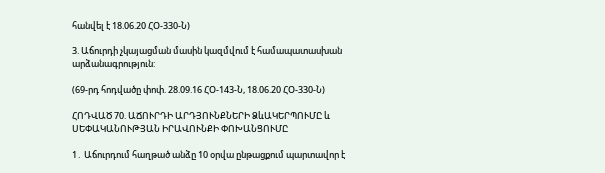հանվել է 18.06.20 ՀՕ-330-Ն)

3. Աճուրդի չկայացման մասին կազմվում է համապատասխան արձանագրություն:

(69-րդ հոդվածը փոփ. 28.09.16 ՀՕ-143-Ն, 18.06.20 ՀՕ-330-Ն)

ՀՈԴՎԱԾ 70. ԱՃՈՒՐԴԻ ԱՐԴՅՈՒՆՔՆԵՐԻ ՁևԱԿԵՐՊՈՒՄԸ և ՍԵՓԱԿԱՆՈՒԹՅԱՆ ԻՐԱՎՈՒՆՔԻ ՓՈԽԱՆՑՈՒՄԸ

1․ Աճուրդում հաղթած անձը 10 օրվա ընթացքում պարտավոր է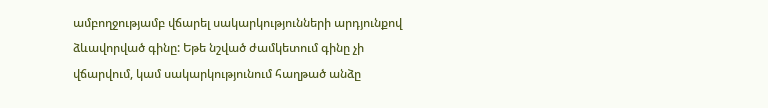ամբողջությամբ վճարել սակարկությունների արդյունքով ձևավորված գինը: Եթե նշված ժամկետում գինը չի վճարվում, կամ սակարկությունում հաղթած անձը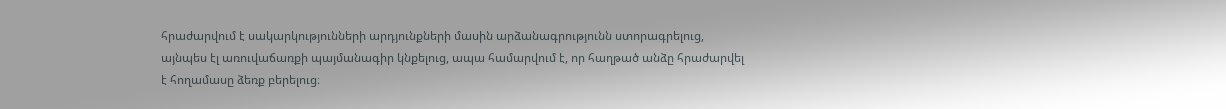հրաժարվում է սակարկությունների արդյունքների մասին արձանագրությունն ստորագրելուց, այնպես էլ առուվաճառքի պայմանագիր կնքելուց, ապա համարվում է, որ հաղթած անձը հրաժարվել է հողամասը ձեռք բերելուց։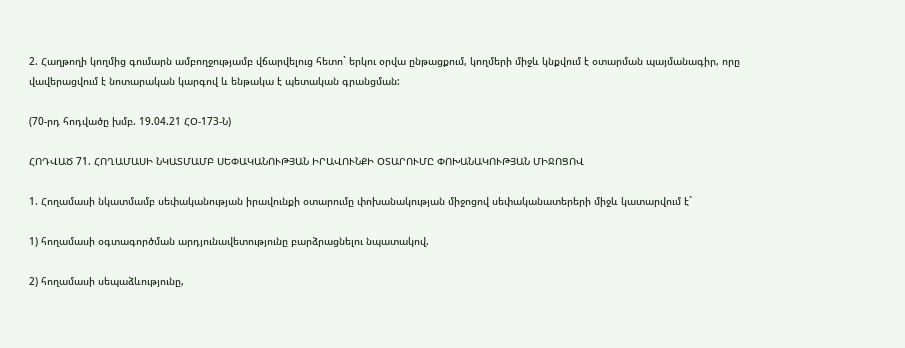2. Հաղթողի կողմից գումարն ամբողջությամբ վճարվելուց հետո` երկու օրվա ընթացքում, կողմերի միջև կնքվում է օտարման պայմանագիր, որը վավերացվում է նոտարական կարգով և ենթակա է պետական գրանցման:

(70-րդ հոդվածը խմբ. 19.04.21 ՀՕ-173-Ն)

ՀՈԴՎԱԾ 71. ՀՈՂԱՄԱՍԻ ՆԿԱՏՄԱՄԲ ՍԵՓԱԿԱՆՈՒԹՅԱՆ ԻՐԱՎՈՒՆՔԻ ՕՏԱՐՈՒՄԸ ՓՈԽԱՆԱԿՈՒԹՅԱՆ ՄԻՋՈՑՈՎ

1. Հողամասի նկատմամբ սեփականության իրավունքի օտարումը փոխանակության միջոցով սեփականատերերի միջև կատարվում է`

1) հողամասի օգտագործման արդյունավետությունը բարձրացնելու նպատակով.

2) հողամասի սեպաձևությունը,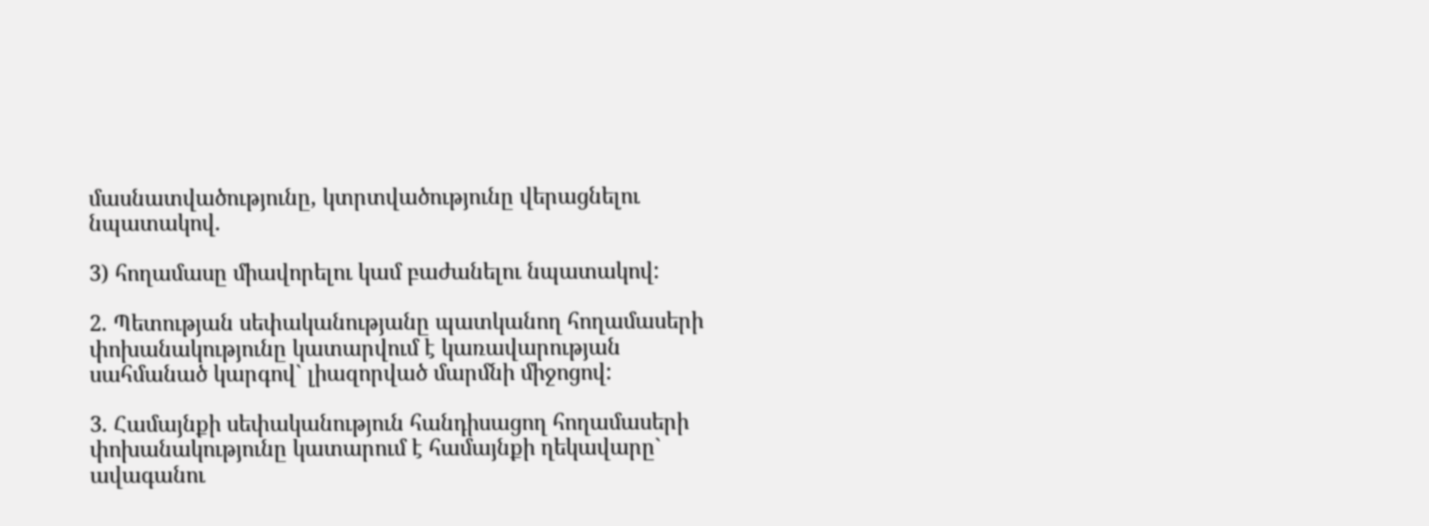մասնատվածությունը, կտրտվածությունը վերացնելու նպատակով.

3) հողամասը միավորելու կամ բաժանելու նպատակով:

2. Պետության սեփականությանը պատկանող հողամասերի փոխանակությունը կատարվում է կառավարության սահմանած կարգով` լիազորված մարմնի միջոցով:

3. Համայնքի սեփականություն հանդիսացող հողամասերի փոխանակությունը կատարում է համայնքի ղեկավարը` ավագանու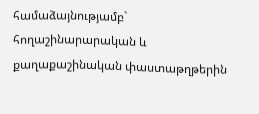համաձայնությամբ` հողաշինարարական և քաղաքաշինական փաստաթղթերին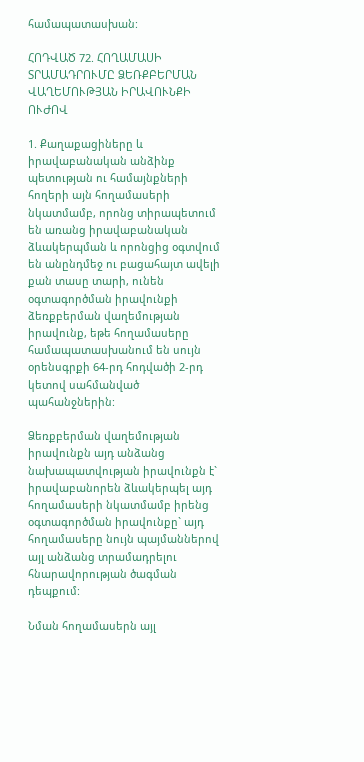համապատասխան:

ՀՈԴՎԱԾ 72. ՀՈՂԱՄԱՍԻ ՏՐԱՄԱԴՐՈՒՄԸ ՁԵՌՔԲԵՐՄԱՆ ՎԱՂԵՄՈՒԹՅԱՆ ԻՐԱՎՈՒՆՔԻ ՈՒԺՈՎ

1. Քաղաքացիները և իրավաբանական անձինք պետության ու համայնքների հողերի այն հողամասերի նկատմամբ, որոնց տիրապետում են առանց իրավաբանական ձևակերպման և որոնցից օգտվում են անընդմեջ ու բացահայտ ավելի քան տասը տարի, ունեն օգտագործման իրավունքի ձեռքբերման վաղեմության իրավունք, եթե հողամասերը համապատասխանում են սույն օրենսգրքի 64-րդ հոդվածի 2-րդ կետով սահմանված պահանջներին:

Ձեռքբերման վաղեմության իրավունքն այդ անձանց նախապատվության իրավունքն է` իրավաբանորեն ձևակերպել այդ հողամասերի նկատմամբ իրենց օգտագործման իրավունքը` այդ հողամասերը նույն պայմաններով այլ անձանց տրամադրելու հնարավորության ծագման դեպքում:

Նման հողամասերն այլ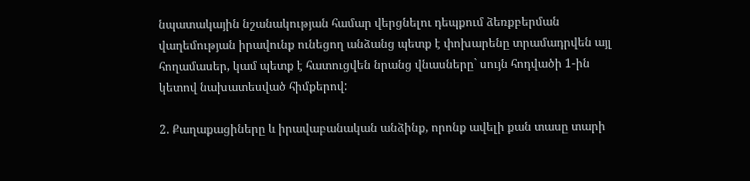նպատակային նշանակության համար վերցնելու դեպքում ձեռքբերման վաղեմության իրավունք ունեցող անձանց պետք է փոխարենը տրամադրվեն այլ հողամասեր, կամ պետք է հատուցվեն նրանց վնասները` սույն հոդվածի 1-ին կետով նախատեսված հիմքերով:

2. Քաղաքացիները և իրավաբանական անձինք, որոնք ավելի քան տասը տարի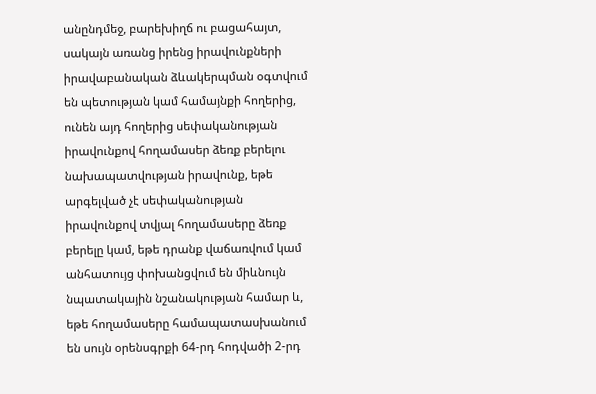անընդմեջ, բարեխիղճ ու բացահայտ, սակայն առանց իրենց իրավունքների իրավաբանական ձևակերպման օգտվում են պետության կամ համայնքի հողերից, ունեն այդ հողերից սեփականության իրավունքով հողամասեր ձեռք բերելու նախապատվության իրավունք, եթե արգելված չէ սեփականության իրավունքով տվյալ հողամասերը ձեռք բերելը կամ, եթե դրանք վաճառվում կամ անհատույց փոխանցվում են միևնույն նպատակային նշանակության համար և, եթե հողամասերը համապատասխանում են սույն օրենսգրքի 64-րդ հոդվածի 2-րդ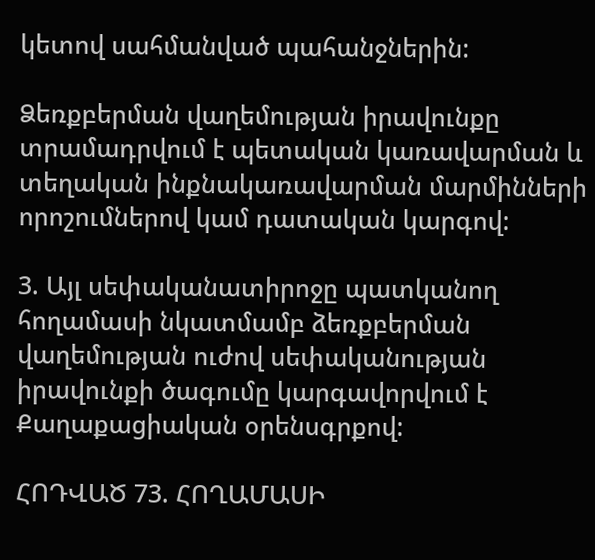կետով սահմանված պահանջներին:

Ձեռքբերման վաղեմության իրավունքը տրամադրվում է պետական կառավարման և տեղական ինքնակառավարման մարմինների որոշումներով կամ դատական կարգով:

3. Այլ սեփականատիրոջը պատկանող հողամասի նկատմամբ ձեռքբերման վաղեմության ուժով սեփականության իրավունքի ծագումը կարգավորվում է Քաղաքացիական օրենսգրքով:

ՀՈԴՎԱԾ 73. ՀՈՂԱՄԱՍԻ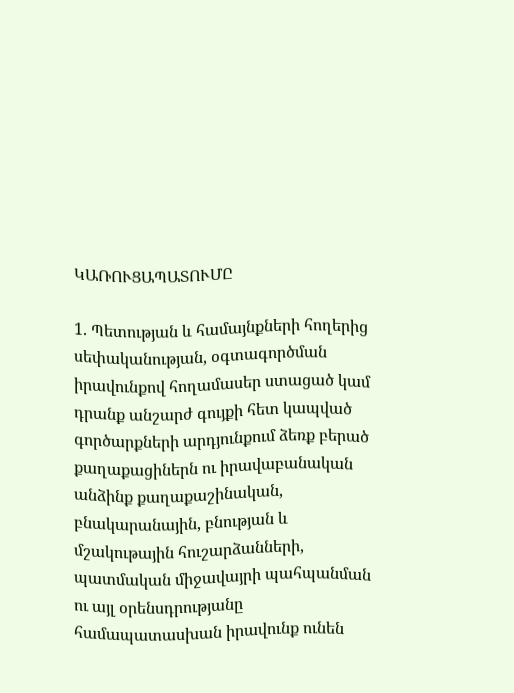ԿԱՌՈՒՑԱՊԱՏՈՒՄԸ

1. Պետության և համայնքների հողերից սեփականության, օգտագործման իրավունքով հողամասեր ստացած կամ դրանք անշարժ գույքի հետ կապված գործարքների արդյունքում ձեռք բերած քաղաքացիներն ու իրավաբանական անձինք քաղաքաշինական, բնակարանային, բնության և մշակութային հուշարձանների, պատմական միջավայրի պահպանման ու այլ օրենսդրությանը համապատասխան իրավունք ունեն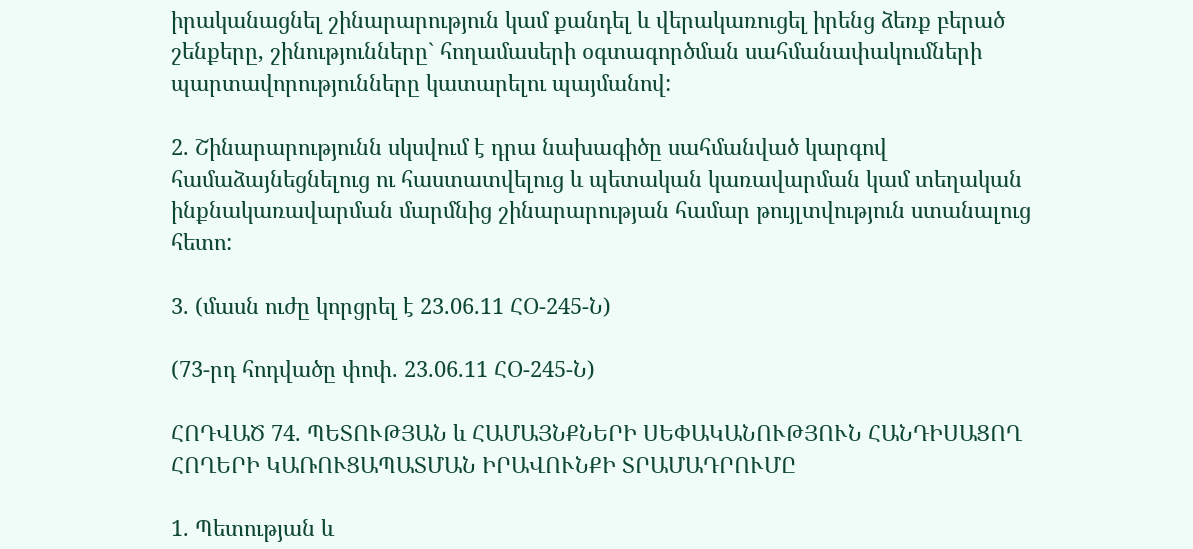իրականացնել շինարարություն կամ քանդել և վերակառուցել իրենց ձեռք բերած շենքերը, շինությունները` հողամասերի օգտագործման սահմանափակումների պարտավորությունները կատարելու պայմանով:

2. Շինարարությունն սկսվում է դրա նախագիծը սահմանված կարգով համաձայնեցնելուց ու հաստատվելուց և պետական կառավարման կամ տեղական ինքնակառավարման մարմնից շինարարության համար թույլտվություն ստանալուց հետո:

3. (մասն ուժը կորցրել է 23.06.11 ՀՕ-245-Ն)

(73-րդ հոդվածը փոփ. 23.06.11 ՀՕ-245-Ն)

ՀՈԴՎԱԾ 74. ՊԵՏՈՒԹՅԱՆ և ՀԱՄԱՅՆՔՆԵՐԻ ՍԵՓԱԿԱՆՈՒԹՅՈՒՆ ՀԱՆԴԻՍԱՑՈՂ ՀՈՂԵՐԻ ԿԱՌՈՒՑԱՊԱՏՄԱՆ ԻՐԱՎՈՒՆՔԻ ՏՐԱՄԱԴՐՈՒՄԸ

1. Պետության և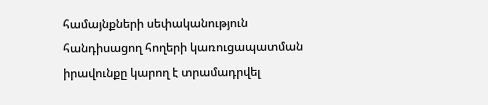համայնքների սեփականություն հանդիսացող հողերի կառուցապատման իրավունքը կարող է տրամադրվել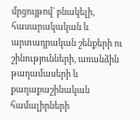մրցույթով` բնակելի, հասարակական և արտադրական շենքերի ու շինությունների, առանձին թաղամասերի և քաղաքաշինական համալիրների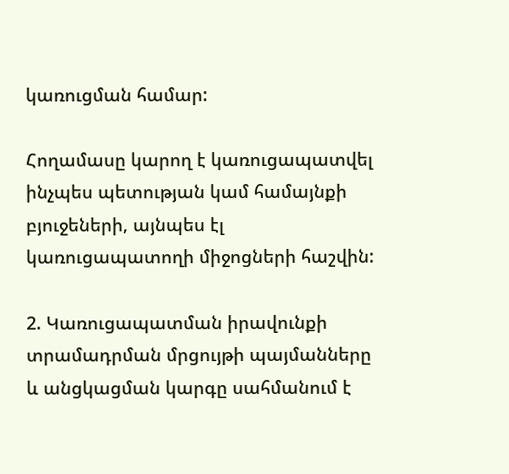կառուցման համար:

Հողամասը կարող է կառուցապատվել ինչպես պետության կամ համայնքի բյուջեների, այնպես էլ կառուցապատողի միջոցների հաշվին:

2. Կառուցապատման իրավունքի տրամադրման մրցույթի պայմանները և անցկացման կարգը սահմանում է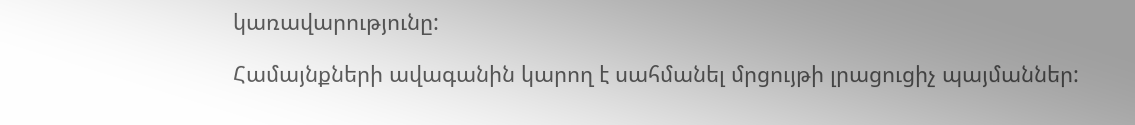կառավարությունը:

Համայնքների ավագանին կարող է սահմանել մրցույթի լրացուցիչ պայմաններ: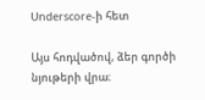Underscore-ի հետ

Այս հոդվածով, ձեր գործի նյութերի վրա։